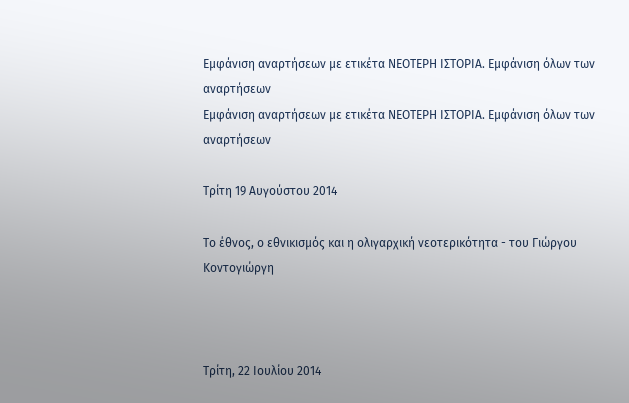Εμφάνιση αναρτήσεων με ετικέτα ΝΕΟΤΕΡΗ ΙΣΤΟΡΙΑ. Εμφάνιση όλων των αναρτήσεων
Εμφάνιση αναρτήσεων με ετικέτα ΝΕΟΤΕΡΗ ΙΣΤΟΡΙΑ. Εμφάνιση όλων των αναρτήσεων

Τρίτη 19 Αυγούστου 2014

Το έθνος, ο εθνικισμός και η ολιγαρχική νεοτερικότητα - του Γιώργου Κοντογιώργη



Τρίτη, 22 Ιουλίου 2014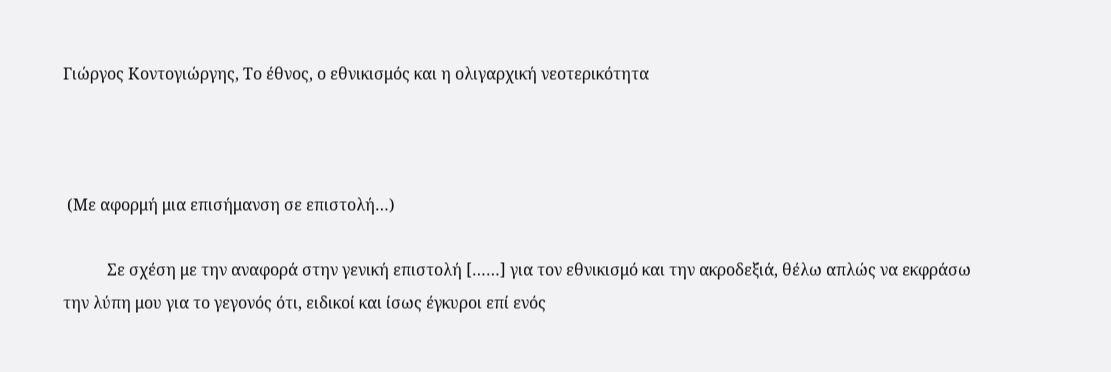Γιώργος Κοντογιώργης, Το έθνος, ο εθνικισμός και η ολιγαρχική νεοτερικότητα



 (Με αφορμή μια επισήμανση σε επιστολή…)

           Σε σχέση με την αναφορά στην γενική επιστολή [……] για τον εθνικισμό και την ακροδεξιά, θέλω απλώς να εκφράσω την λύπη μου για το γεγονός ότι, ειδικοί και ίσως έγκυροι επί ενός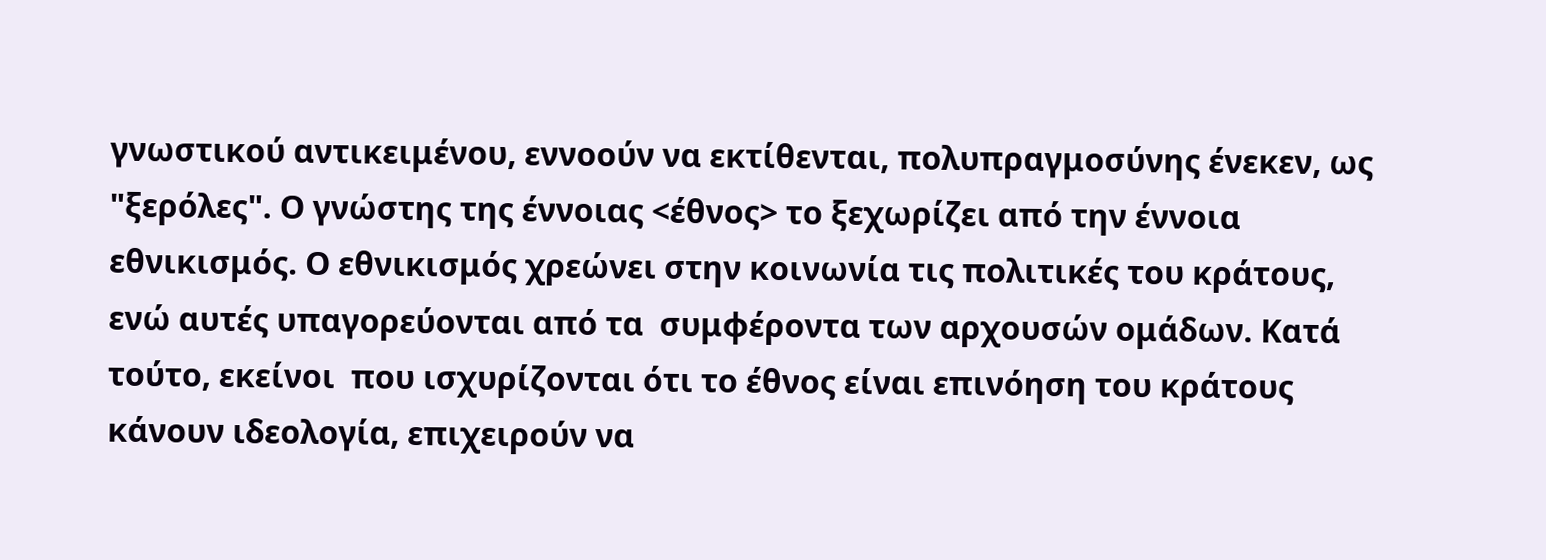γνωστικού αντικειμένου, εννοούν να εκτίθενται, πολυπραγμοσύνης ένεκεν, ως "ξερόλες". Ο γνώστης της έννοιας <έθνος> το ξεχωρίζει από την έννοια εθνικισμός. Ο εθνικισμός χρεώνει στην κοινωνία τις πολιτικές του κράτους, ενώ αυτές υπαγορεύονται από τα  συμφέροντα των αρχουσών ομάδων. Κατά τούτο, εκείνοι  που ισχυρίζονται ότι το έθνος είναι επινόηση του κράτους κάνουν ιδεολογία, επιχειρούν να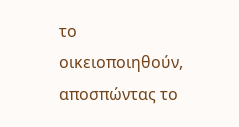το οικειοποιηθούν, αποσπώντας το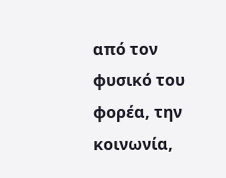από τον φυσικό του φορέα, την κοινωνία,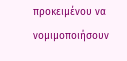προκειμένου να  νομιμοποιήσουν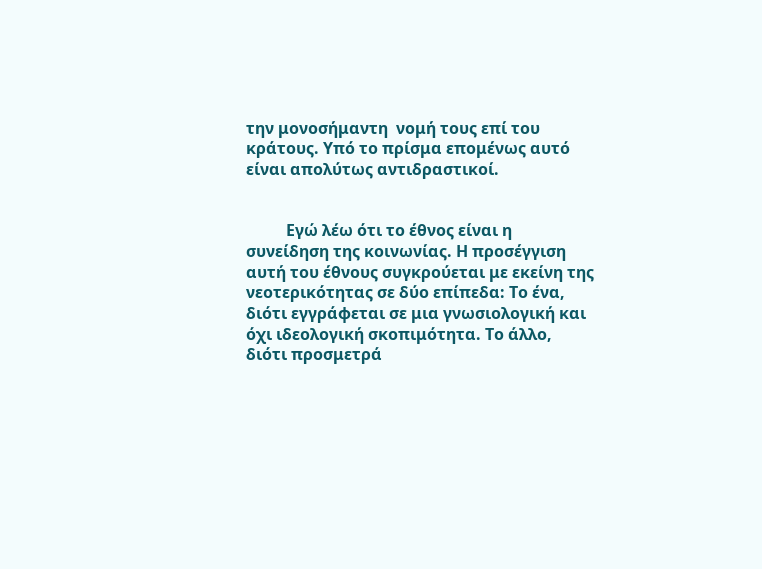την μονοσήμαντη  νομή τους επί του κράτους. Υπό το πρίσμα επομένως αυτό είναι απολύτως αντιδραστικοί.


          Εγώ λέω ότι το έθνος είναι η συνείδηση της κοινωνίας. Η προσέγγιση αυτή του έθνους συγκρούεται με εκείνη της νεοτερικότητας σε δύο επίπεδα: Το ένα, διότι εγγράφεται σε μια γνωσιολογική και όχι ιδεολογική σκοπιμότητα. Το άλλο, διότι προσμετρά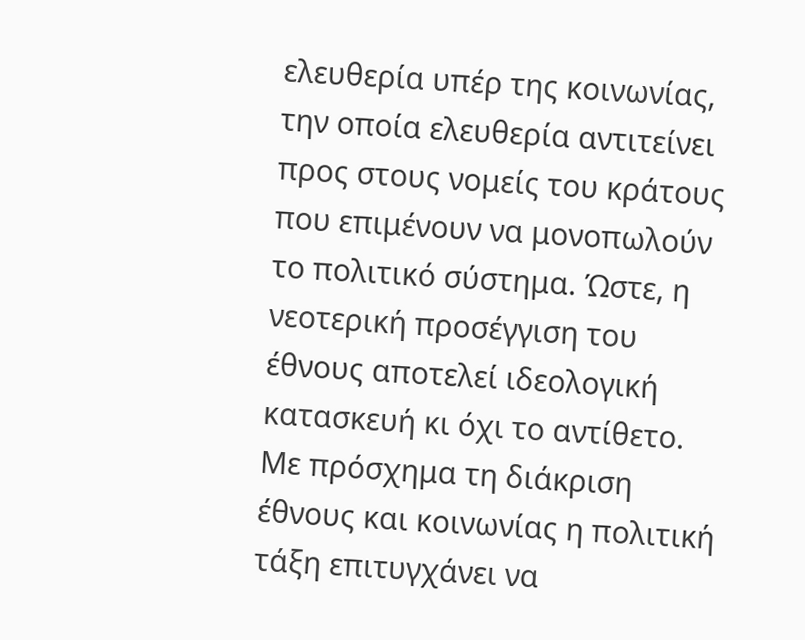ελευθερία υπέρ της κοινωνίας, την οποία ελευθερία αντιτείνει προς στους νομείς του κράτους που επιμένουν να μονοπωλούν το πολιτικό σύστημα. Ώστε, η νεοτερική προσέγγιση του έθνους αποτελεί ιδεολογική κατασκευή κι όχι το αντίθετο. Με πρόσχημα τη διάκριση έθνους και κοινωνίας η πολιτική τάξη επιτυγχάνει να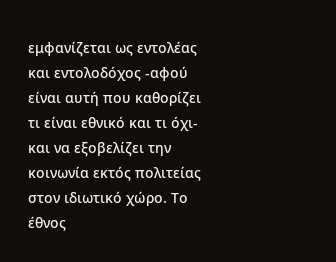εμφανίζεται ως εντολέας και εντολοδόχος -αφού είναι αυτή που καθορίζει τι είναι εθνικό και τι όχι- και να εξοβελίζει την κοινωνία εκτός πολιτείας στον ιδιωτικό χώρο. Το έθνος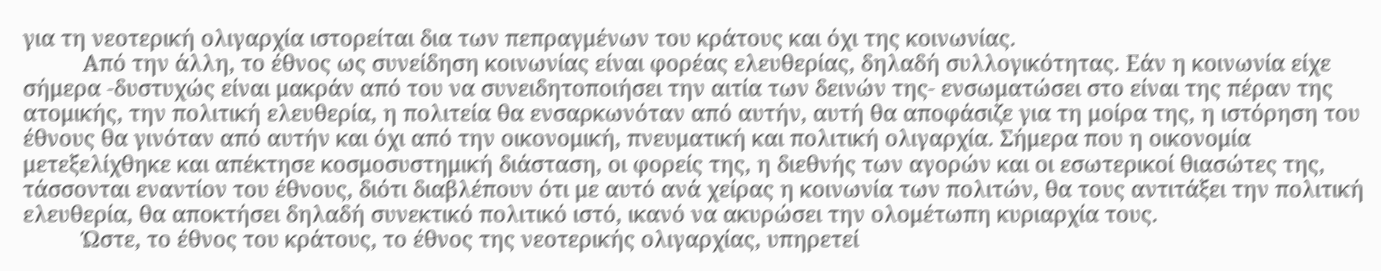για τη νεοτερική ολιγαρχία ιστορείται δια των πεπραγμένων του κράτους και όχι της κοινωνίας.
          Από την άλλη, το έθνος ως συνείδηση κοινωνίας είναι φορέας ελευθερίας, δηλαδή συλλογικότητας. Εάν η κοινωνία είχε σήμερα -δυστυχώς είναι μακράν από του να συνειδητοποιήσει την αιτία των δεινών της- ενσωματώσει στο είναι της πέραν της ατομικής, την πολιτική ελευθερία, η πολιτεία θα ενσαρκωνόταν από αυτήν, αυτή θα αποφάσιζε για τη μοίρα της, η ιστόρηση του έθνους θα γινόταν από αυτήν και όχι από την οικονομική, πνευματική και πολιτική ολιγαρχία. Σήμερα που η οικονομία μετεξελίχθηκε και απέκτησε κοσμοσυστημική διάσταση, οι φορείς της, η διεθνής των αγορών και οι εσωτερικοί θιασώτες της, τάσσονται εναντίον του έθνους, διότι διαβλέπουν ότι με αυτό ανά χείρας η κοινωνία των πολιτών, θα τους αντιτάξει την πολιτική ελευθερία, θα αποκτήσει δηλαδή συνεκτικό πολιτικό ιστό, ικανό να ακυρώσει την ολομέτωπη κυριαρχία τους.
          Ώστε, το έθνος του κράτους, το έθνος της νεοτερικής ολιγαρχίας, υπηρετεί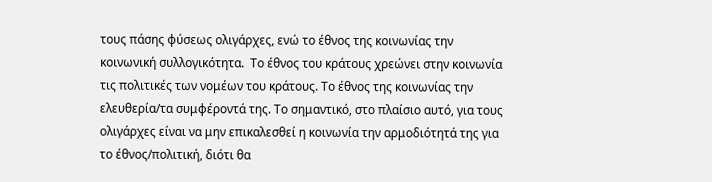τους πάσης φύσεως ολιγάρχες, ενώ το έθνος της κοινωνίας την κοινωνική συλλογικότητα.  Το έθνος του κράτους χρεώνει στην κοινωνία τις πολιτικές των νομέων του κράτους. Το έθνος της κοινωνίας την ελευθερία/τα συμφέροντά της. Το σημαντικό, στο πλαίσιο αυτό, για τους ολιγάρχες είναι να μην επικαλεσθεί η κοινωνία την αρμοδιότητά της για το έθνος/πολιτική, διότι θα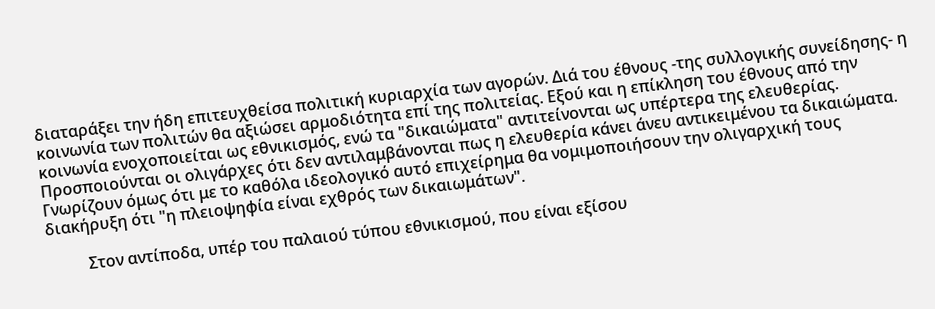διαταράξει την ήδη επιτευχθείσα πολιτική κυριαρχία των αγορών. Διά του έθνους -της συλλογικής συνείδησης- η κοινωνία των πολιτών θα αξιώσει αρμοδιότητα επί της πολιτείας. Εξού και η επίκληση του έθνους από την κοινωνία ενοχοποιείται ως εθνικισμός, ενώ τα "δικαιώματα" αντιτείνονται ως υπέρτερα της ελευθερίας. Προσποιούνται οι ολιγάρχες ότι δεν αντιλαμβάνονται πως η ελευθερία κάνει άνευ αντικειμένου τα δικαιώματα. Γνωρίζουν όμως ότι με το καθόλα ιδεολογικό αυτό επιχείρημα θα νομιμοποιήσουν την ολιγαρχική τους διακήρυξη ότι "η πλειοψηφία είναι εχθρός των δικαιωμάτων".

          Στον αντίποδα, υπέρ του παλαιού τύπου εθνικισμού, που είναι εξίσου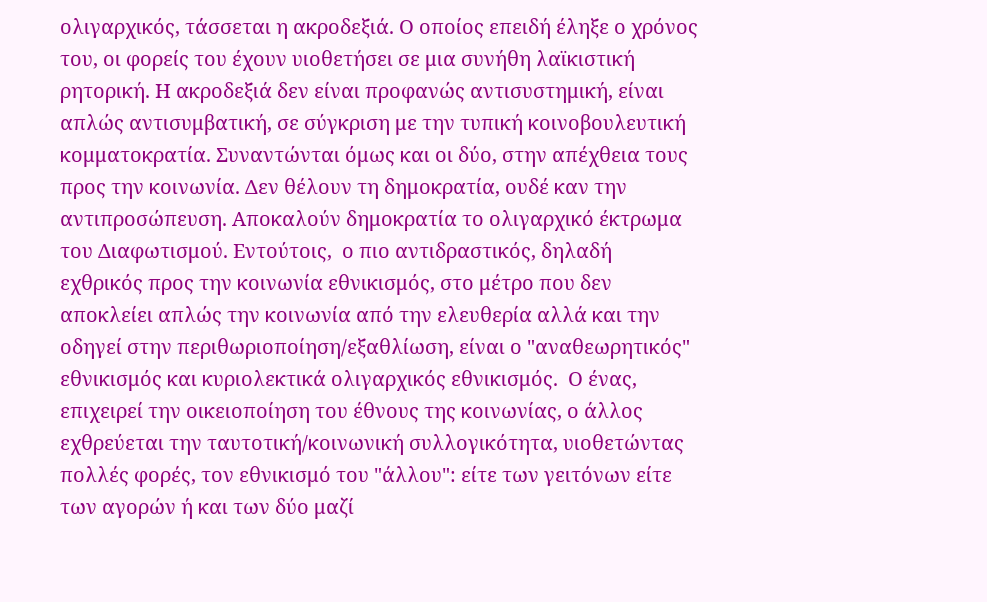ολιγαρχικός, τάσσεται η ακροδεξιά. Ο οποίος επειδή έληξε ο χρόνος του, οι φορείς του έχουν υιοθετήσει σε μια συνήθη λαϊκιστική ρητορική. Η ακροδεξιά δεν είναι προφανώς αντισυστημική, είναι απλώς αντισυμβατική, σε σύγκριση με την τυπική κοινοβουλευτική κομματοκρατία. Συναντώνται όμως και οι δύο, στην απέχθεια τους προς την κοινωνία. Δεν θέλουν τη δημοκρατία, ουδέ καν την αντιπροσώπευση. Αποκαλούν δημοκρατία το ολιγαρχικό έκτρωμα του Διαφωτισμού. Εντούτοις,  ο πιο αντιδραστικός, δηλαδή εχθρικός προς την κοινωνία εθνικισμός, στο μέτρο που δεν αποκλείει απλώς την κοινωνία από την ελευθερία αλλά και την οδηγεί στην περιθωριοποίηση/εξαθλίωση, είναι ο "αναθεωρητικός" εθνικισμός και κυριολεκτικά ολιγαρχικός εθνικισμός.  Ο ένας, επιχειρεί την οικειοποίηση του έθνους της κοινωνίας, ο άλλος  εχθρεύεται την ταυτοτική/κοινωνική συλλογικότητα, υιοθετώντας πολλές φορές, τον εθνικισμό του "άλλου": είτε των γειτόνων είτε  των αγορών ή και των δύο μαζί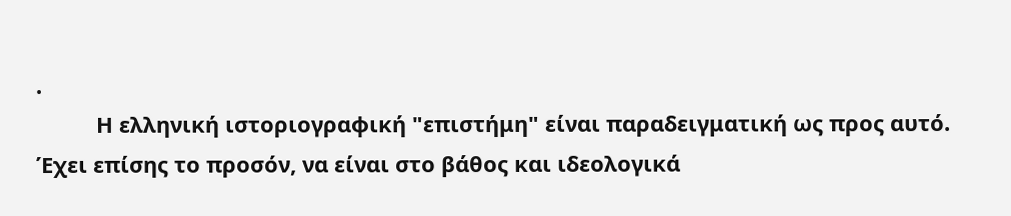.
          Η ελληνική ιστοριογραφική "επιστήμη" είναι παραδειγματική ως προς αυτό. Έχει επίσης το προσόν, να είναι στο βάθος και ιδεολογικά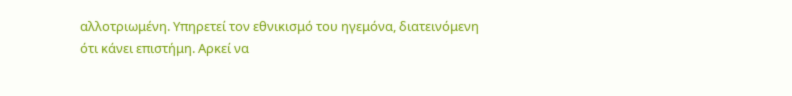αλλοτριωμένη. Υπηρετεί τον εθνικισμό του ηγεμόνα, διατεινόμενη ότι κάνει επιστήμη. Αρκεί να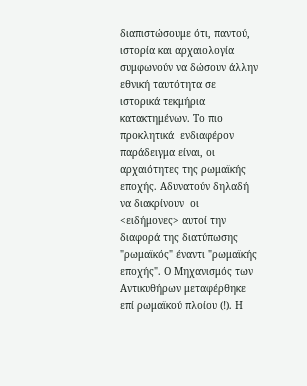διαπιστώσουμε ότι, παντού, ιστορία και αρχαιολογία συμφωνούν να δώσουν άλλην εθνική ταυτότητα σε ιστορικά τεκμήρια κατακτημένων. Το πιο προκλητικά  ενδιαφέρον παράδειγμα είναι, οι αρχαιότητες της ρωμαϊκής εποχής. Αδυνατούν δηλαδή να διακρίνουν  οι <ειδήμονες> αυτοί την διαφορά της διατύπωσης "ρωμαϊκός" έναντι "ρωμαϊκής εποχής". Ο Μηχανισμός των Αντικυθήρων μεταφέρθηκε επί ρωμαϊκού πλοίου (!). Η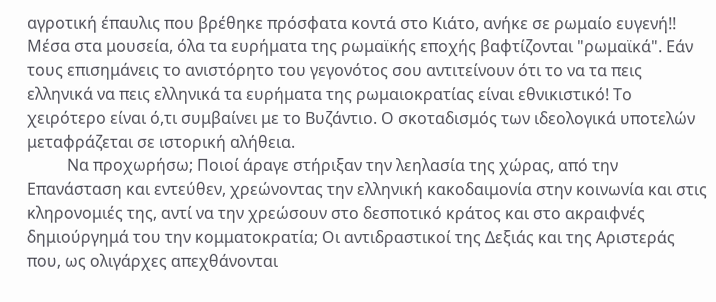αγροτική έπαυλις που βρέθηκε πρόσφατα κοντά στο Κιάτο, ανήκε σε ρωμαίο ευγενή!!  Μέσα στα μουσεία, όλα τα ευρήματα της ρωμαϊκής εποχής βαφτίζονται "ρωμαϊκά". Εάν τους επισημάνεις το ανιστόρητο του γεγονότος σου αντιτείνουν ότι το να τα πεις ελληνικά να πεις ελληνικά τα ευρήματα της ρωμαιοκρατίας είναι εθνικιστικό! Το χειρότερο είναι ό,τι συμβαίνει με το Βυζάντιο. Ο σκοταδισμός των ιδεολογικά υποτελών μεταφράζεται σε ιστορική αλήθεια.
          Να προχωρήσω; Ποιοί άραγε στήριξαν την λεηλασία της χώρας, από την Επανάσταση και εντεύθεν, χρεώνοντας την ελληνική κακοδαιμονία στην κοινωνία και στις κληρονομιές της, αντί να την χρεώσουν στο δεσποτικό κράτος και στο ακραιφνές δημιούργημά του την κομματοκρατία; Οι αντιδραστικοί της Δεξιάς και της Αριστεράς που, ως ολιγάρχες απεχθάνονται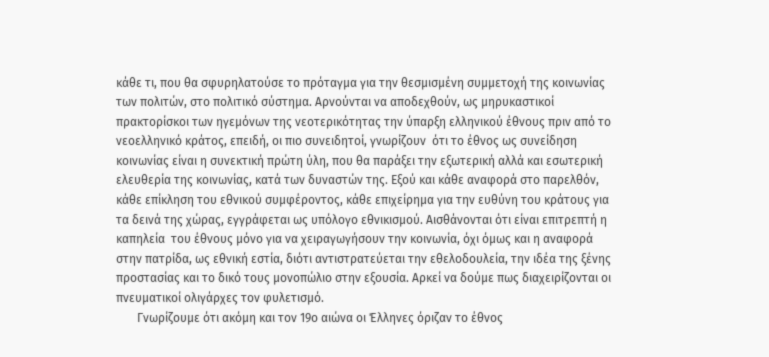κάθε τι, που θα σφυρηλατούσε το πρόταγμα για την θεσμισμένη συμμετοχή της κοινωνίας των πολιτών, στο πολιτικό σύστημα. Αρνούνται να αποδεχθούν, ως μηρυκαστικοί πρακτορίσκοι των ηγεμόνων της νεοτερικότητας την ύπαρξη ελληνικού έθνους πριν από το νεοελληνικό κράτος, επειδή, οι πιο συνειδητοί, γνωρίζουν  ότι το έθνος ως συνείδηση κοινωνίας είναι η συνεκτική πρώτη ύλη, που θα παράξει την εξωτερική αλλά και εσωτερική ελευθερία της κοινωνίας, κατά των δυναστών της. Εξού και κάθε αναφορά στο παρελθόν, κάθε επίκληση του εθνικού συμφέροντος, κάθε επιχείρημα για την ευθύνη του κράτους για τα δεινά της χώρας, εγγράφεται ως υπόλογο εθνικισμού. Αισθάνονται ότι είναι επιτρεπτή η καπηλεία  του έθνους μόνο για να χειραγωγήσουν την κοινωνία, όχι όμως και η αναφορά στην πατρίδα, ως εθνική εστία, διότι αντιστρατεύεται την εθελοδουλεία, την ιδέα της ξένης προστασίας και το δικό τους μονοπώλιο στην εξουσία. Αρκεί να δούμε πως διαχειρίζονται οι πνευματικοί ολιγάρχες τον φυλετισμό.
       Γνωρίζουμε ότι ακόμη και τον 19ο αιώνα οι Έλληνες όριζαν το έθνος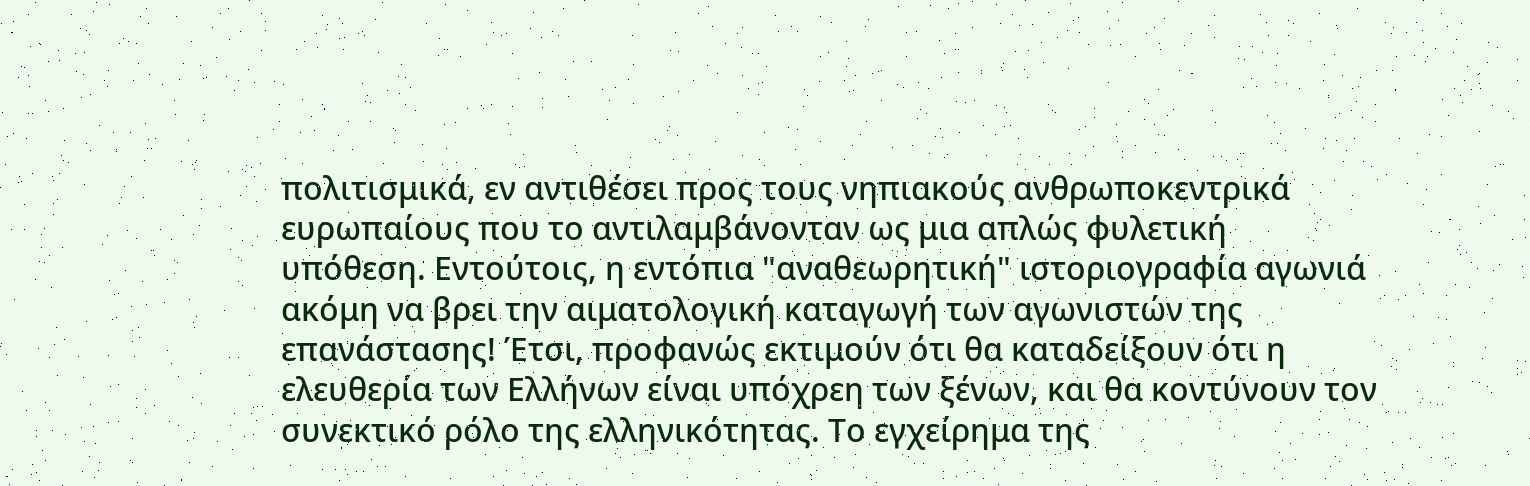πολιτισμικά, εν αντιθέσει προς τους νηπιακούς ανθρωποκεντρικά ευρωπαίους που το αντιλαμβάνονταν ως μια απλώς φυλετική υπόθεση. Εντούτοις, η εντόπια "αναθεωρητική" ιστοριογραφία αγωνιά ακόμη να βρει την αιματολογική καταγωγή των αγωνιστών της επανάστασης! Έτσι, προφανώς εκτιμούν ότι θα καταδείξουν ότι η ελευθερία των Ελλήνων είναι υπόχρεη των ξένων, και θα κοντύνουν τον συνεκτικό ρόλο της ελληνικότητας. Το εγχείρημα της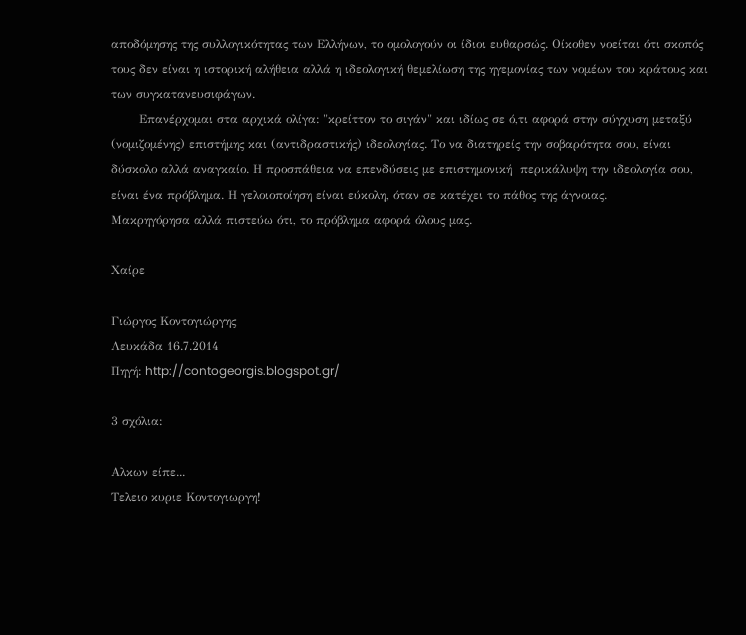αποδόμησης της συλλογικότητας των Ελλήνων, το ομολογούν οι ίδιοι ευθαρσώς. Οίκοθεν νοείται ότι σκοπός  τους δεν είναι η ιστορική αλήθεια αλλά η ιδεολογική θεμελίωση της ηγεμονίας των νομέων του κράτους και των συγκατανευσιφάγων.
       Επανέρχομαι στα αρχικά ολίγα: "κρείττον το σιγάν" και ιδίως σε ό,τι αφορά στην σύγχυση μεταξύ (νομιζομένης) επιστήμης και (αντιδραστικής) ιδεολογίας. Το να διατηρείς την σοβαρότητα σου, είναι δύσκολο αλλά αναγκαίο. Η προσπάθεια να επενδύσεις με επιστημονική  περικάλυψη την ιδεολογία σου, είναι ένα πρόβλημα. Η γελοιοποίηση είναι εύκολη, όταν σε κατέχει το πάθος της άγνοιας.
Μακρηγόρησα αλλά πιστεύω ότι, το πρόβλημα αφορά όλους μας.

Χαίρε

Γιώργος Κοντογιώργης
Λευκάδα 16.7.2014
Πηγή: http://contogeorgis.blogspot.gr/

3 σχόλια:

Aλκων είπε...
Τελειο κυριε Κοντογιωργη!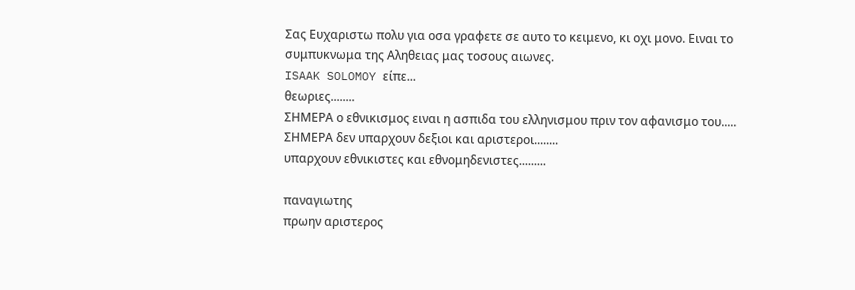Σας Ευχαριστω πολυ για οσα γραφετε σε αυτο το κειμενο, κι οχι μονο. Ειναι το συμπυκνωμα της Αληθειας μας τοσους αιωνες.
ISAAK SOLOMOY είπε...
θεωριες........
ΣΗΜΕΡΑ ο εθνικισμος ειναι η ασπιδα του ελληνισμου πριν τον αφανισμο του.....
ΣΗΜΕΡΑ δεν υπαρχουν δεξιοι και αριστεροι........
υπαρχουν εθνικιστες και εθνομηδενιστες.........

παναγιωτης
πρωην αριστερος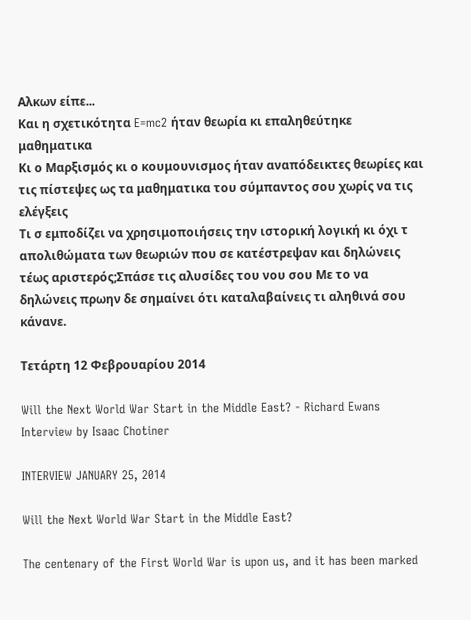Aλκων είπε...
Και η σχετικότητα E=mc2 ήταν θεωρία κι επαληθεύτηκε μαθηματικα
Κι ο Μαρξισμός κι ο κουμουνισμος ήταν αναπόδεικτες θεωρίες και τις πίστεψες ως τα μαθηματικα του σύμπαντος σου χωρίς να τις ελέγξεις
Τι σ εμποδίζει να χρησιμοποιήσεις την ιστορική λογική κι όχι τ απολιθώματα των θεωριών που σε κατέστρεψαν και δηλώνεις τέως αριστερός;Σπάσε τις αλυσίδες του νου σου Με το να δηλώνεις πρωην δε σημαίνει ότι καταλαβαίνεις τι αληθινά σου κάνανε.

Τετάρτη 12 Φεβρουαρίου 2014

Will the Next World War Start in the Middle East? - Richard Ewans Interview by Isaac Chotiner

INTERVIEW JANUARY 25, 2014

Will the Next World War Start in the Middle East?

The centenary of the First World War is upon us, and it has been marked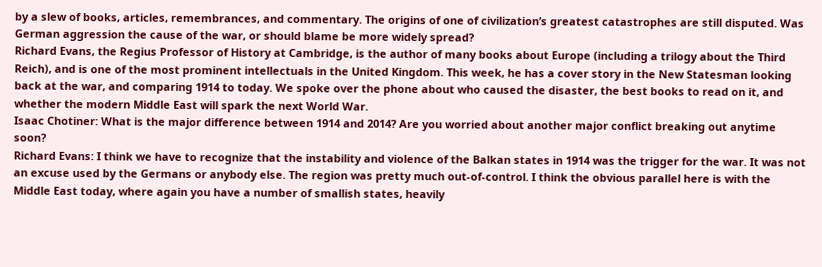by a slew of books, articles, remembrances, and commentary. The origins of one of civilization’s greatest catastrophes are still disputed. Was German aggression the cause of the war, or should blame be more widely spread?
Richard Evans, the Regius Professor of History at Cambridge, is the author of many books about Europe (including a trilogy about the Third Reich), and is one of the most prominent intellectuals in the United Kingdom. This week, he has a cover story in the New Statesman looking back at the war, and comparing 1914 to today. We spoke over the phone about who caused the disaster, the best books to read on it, and whether the modern Middle East will spark the next World War.
Isaac Chotiner: What is the major difference between 1914 and 2014? Are you worried about another major conflict breaking out anytime soon?
Richard Evans: I think we have to recognize that the instability and violence of the Balkan states in 1914 was the trigger for the war. It was not an excuse used by the Germans or anybody else. The region was pretty much out-of-control. I think the obvious parallel here is with the Middle East today, where again you have a number of smallish states, heavily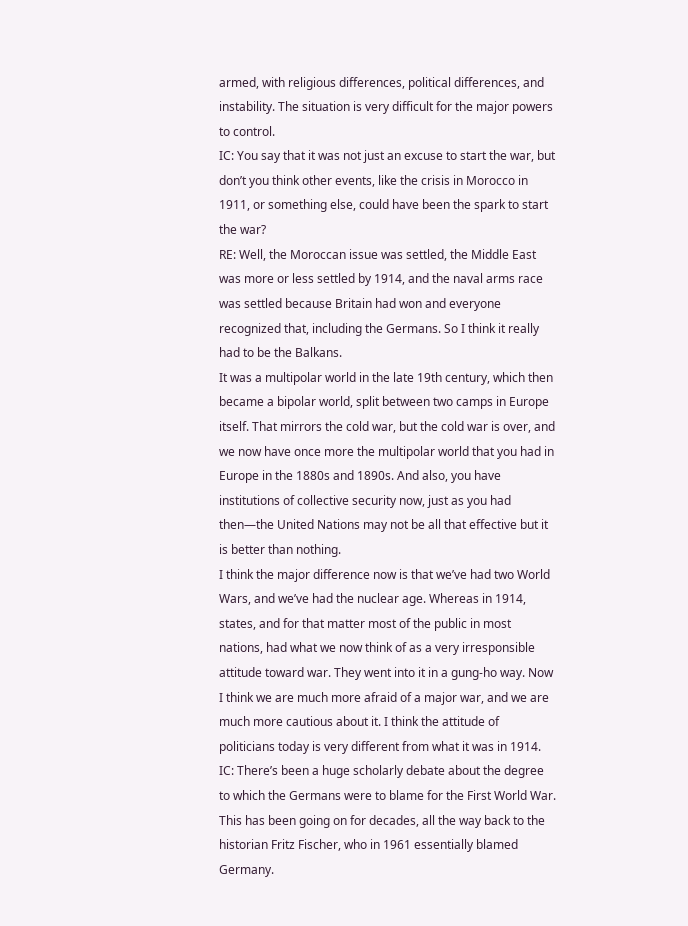armed, with religious differences, political differences, and instability. The situation is very difficult for the major powers to control.
IC: You say that it was not just an excuse to start the war, but don’t you think other events, like the crisis in Morocco in 1911, or something else, could have been the spark to start the war?
RE: Well, the Moroccan issue was settled, the Middle East was more or less settled by 1914, and the naval arms race was settled because Britain had won and everyone recognized that, including the Germans. So I think it really had to be the Balkans.
It was a multipolar world in the late 19th century, which then became a bipolar world, split between two camps in Europe itself. That mirrors the cold war, but the cold war is over, and we now have once more the multipolar world that you had in Europe in the 1880s and 1890s. And also, you have institutions of collective security now, just as you had then—the United Nations may not be all that effective but it is better than nothing.
I think the major difference now is that we’ve had two World Wars, and we’ve had the nuclear age. Whereas in 1914, states, and for that matter most of the public in most nations, had what we now think of as a very irresponsible attitude toward war. They went into it in a gung-ho way. Now I think we are much more afraid of a major war, and we are much more cautious about it. I think the attitude of politicians today is very different from what it was in 1914.
IC: There’s been a huge scholarly debate about the degree to which the Germans were to blame for the First World War. This has been going on for decades, all the way back to the historian Fritz Fischer, who in 1961 essentially blamed Germany.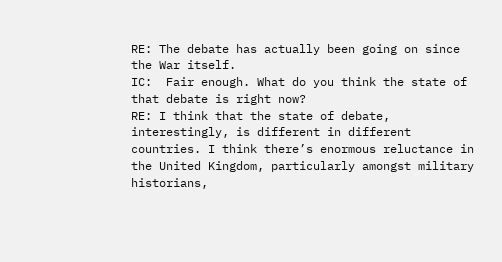RE: The debate has actually been going on since the War itself.
IC:  Fair enough. What do you think the state of that debate is right now?
RE: I think that the state of debate, interestingly, is different in different countries. I think there’s enormous reluctance in the United Kingdom, particularly amongst military historians,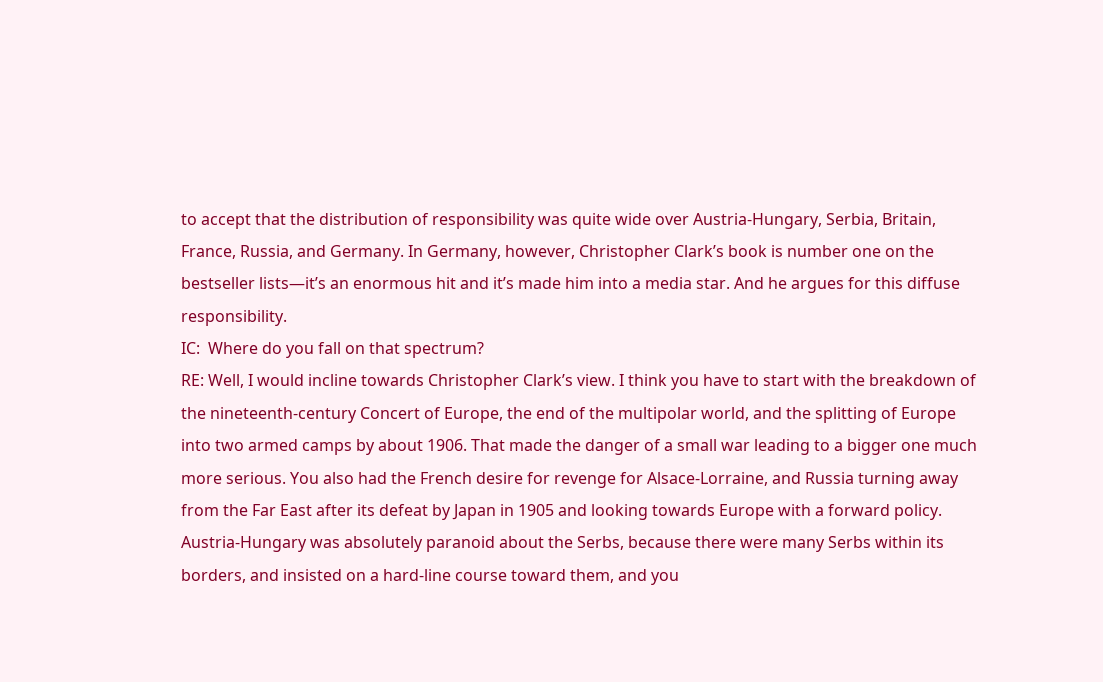to accept that the distribution of responsibility was quite wide over Austria-Hungary, Serbia, Britain, France, Russia, and Germany. In Germany, however, Christopher Clark’s book is number one on the bestseller lists—it’s an enormous hit and it’s made him into a media star. And he argues for this diffuse responsibility.
IC:  Where do you fall on that spectrum?
RE: Well, I would incline towards Christopher Clark’s view. I think you have to start with the breakdown of the nineteenth-century Concert of Europe, the end of the multipolar world, and the splitting of Europe into two armed camps by about 1906. That made the danger of a small war leading to a bigger one much more serious. You also had the French desire for revenge for Alsace-Lorraine, and Russia turning away from the Far East after its defeat by Japan in 1905 and looking towards Europe with a forward policy. Austria-Hungary was absolutely paranoid about the Serbs, because there were many Serbs within its borders, and insisted on a hard-line course toward them, and you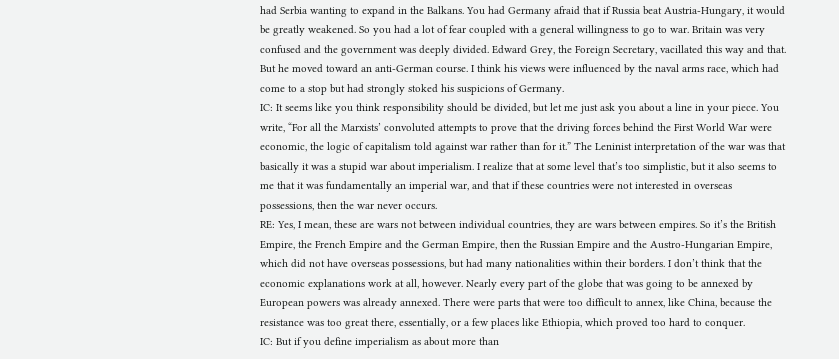had Serbia wanting to expand in the Balkans. You had Germany afraid that if Russia beat Austria-Hungary, it would be greatly weakened. So you had a lot of fear coupled with a general willingness to go to war. Britain was very confused and the government was deeply divided. Edward Grey, the Foreign Secretary, vacillated this way and that. But he moved toward an anti-German course. I think his views were influenced by the naval arms race, which had come to a stop but had strongly stoked his suspicions of Germany.
IC: It seems like you think responsibility should be divided, but let me just ask you about a line in your piece. You write, “For all the Marxists’ convoluted attempts to prove that the driving forces behind the First World War were economic, the logic of capitalism told against war rather than for it.” The Leninist interpretation of the war was that basically it was a stupid war about imperialism. I realize that at some level that’s too simplistic, but it also seems to me that it was fundamentally an imperial war, and that if these countries were not interested in overseas possessions, then the war never occurs.
RE: Yes, I mean, these are wars not between individual countries, they are wars between empires. So it’s the British Empire, the French Empire and the German Empire, then the Russian Empire and the Austro-Hungarian Empire, which did not have overseas possessions, but had many nationalities within their borders. I don’t think that the economic explanations work at all, however. Nearly every part of the globe that was going to be annexed by European powers was already annexed. There were parts that were too difficult to annex, like China, because the resistance was too great there, essentially, or a few places like Ethiopia, which proved too hard to conquer.
IC: But if you define imperialism as about more than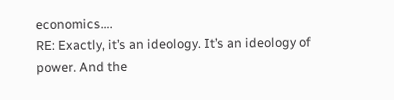economics….
RE: Exactly, it’s an ideology. It’s an ideology of power. And the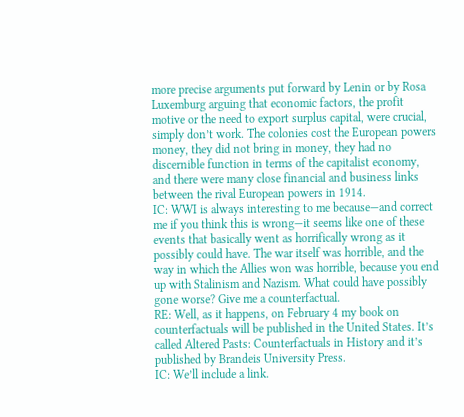more precise arguments put forward by Lenin or by Rosa Luxemburg arguing that economic factors, the profit motive or the need to export surplus capital, were crucial, simply don’t work. The colonies cost the European powers money, they did not bring in money, they had no discernible function in terms of the capitalist economy, and there were many close financial and business links between the rival European powers in 1914.
IC: WWI is always interesting to me because—and correct me if you think this is wrong—it seems like one of these events that basically went as horrifically wrong as it possibly could have. The war itself was horrible, and the way in which the Allies won was horrible, because you end up with Stalinism and Nazism. What could have possibly gone worse? Give me a counterfactual.
RE: Well, as it happens, on February 4 my book on counterfactuals will be published in the United States. It’s called Altered Pasts: Counterfactuals in History and it’s published by Brandeis University Press.
IC: We’ll include a link.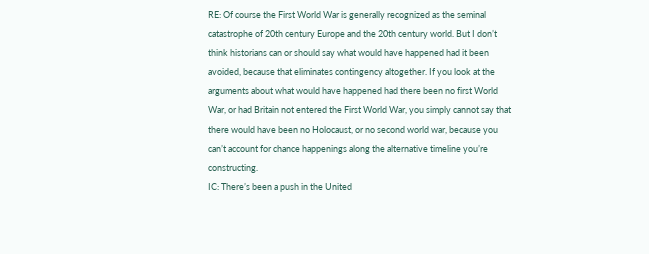RE: Of course the First World War is generally recognized as the seminal catastrophe of 20th century Europe and the 20th century world. But I don’t think historians can or should say what would have happened had it been avoided, because that eliminates contingency altogether. If you look at the arguments about what would have happened had there been no first World War, or had Britain not entered the First World War, you simply cannot say that there would have been no Holocaust, or no second world war, because you can’t account for chance happenings along the alternative timeline you’re constructing.
IC: There’s been a push in the United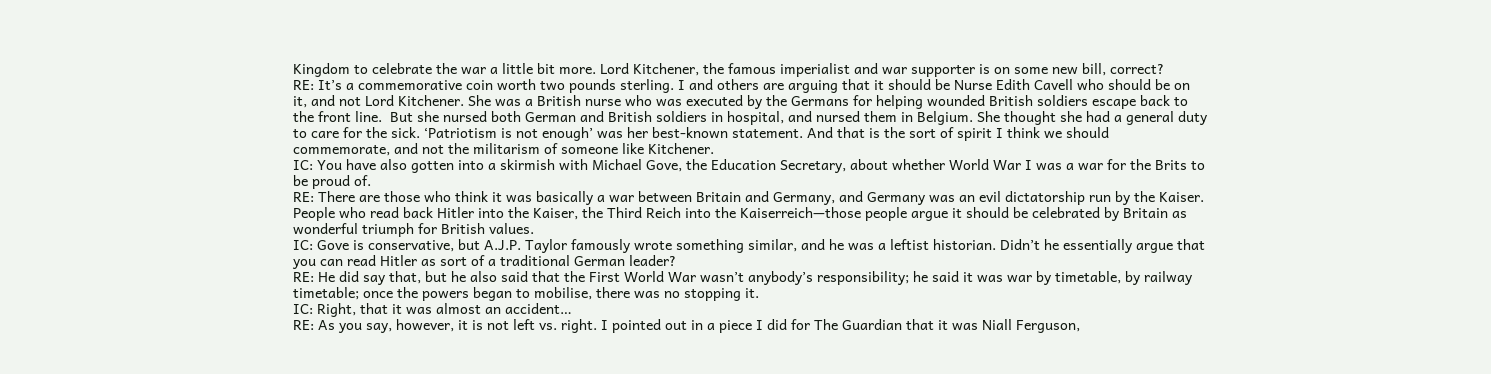Kingdom to celebrate the war a little bit more. Lord Kitchener, the famous imperialist and war supporter is on some new bill, correct?
RE: It’s a commemorative coin worth two pounds sterling. I and others are arguing that it should be Nurse Edith Cavell who should be on it, and not Lord Kitchener. She was a British nurse who was executed by the Germans for helping wounded British soldiers escape back to the front line.  But she nursed both German and British soldiers in hospital, and nursed them in Belgium. She thought she had a general duty to care for the sick. ‘Patriotism is not enough’ was her best-known statement. And that is the sort of spirit I think we should commemorate, and not the militarism of someone like Kitchener.
IC: You have also gotten into a skirmish with Michael Gove, the Education Secretary, about whether World War I was a war for the Brits to be proud of.
RE: There are those who think it was basically a war between Britain and Germany, and Germany was an evil dictatorship run by the Kaiser. People who read back Hitler into the Kaiser, the Third Reich into the Kaiserreich—those people argue it should be celebrated by Britain as wonderful triumph for British values.
IC: Gove is conservative, but A.J.P. Taylor famously wrote something similar, and he was a leftist historian. Didn’t he essentially argue that you can read Hitler as sort of a traditional German leader?
RE: He did say that, but he also said that the First World War wasn’t anybody’s responsibility; he said it was war by timetable, by railway timetable; once the powers began to mobilise, there was no stopping it.
IC: Right, that it was almost an accident…
RE: As you say, however, it is not left vs. right. I pointed out in a piece I did for The Guardian that it was Niall Ferguson,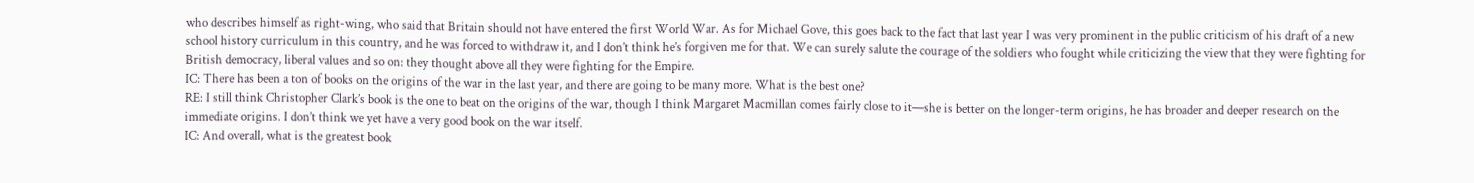who describes himself as right-wing, who said that Britain should not have entered the first World War. As for Michael Gove, this goes back to the fact that last year I was very prominent in the public criticism of his draft of a new school history curriculum in this country, and he was forced to withdraw it, and I don’t think he’s forgiven me for that. We can surely salute the courage of the soldiers who fought while criticizing the view that they were fighting for British democracy, liberal values and so on: they thought above all they were fighting for the Empire.
IC: There has been a ton of books on the origins of the war in the last year, and there are going to be many more. What is the best one?
RE: I still think Christopher Clark’s book is the one to beat on the origins of the war, though I think Margaret Macmillan comes fairly close to it—she is better on the longer-term origins, he has broader and deeper research on the immediate origins. I don’t think we yet have a very good book on the war itself.
IC: And overall, what is the greatest book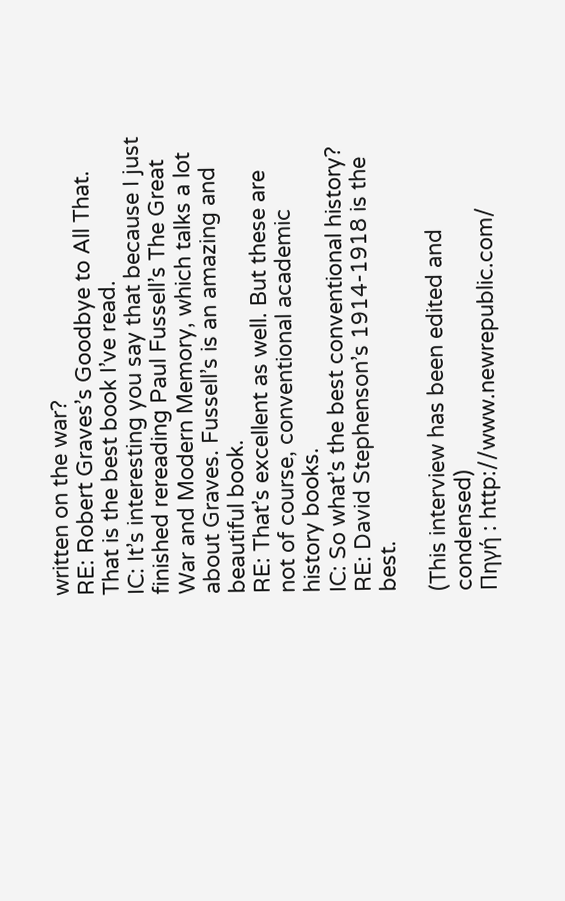written on the war?
RE: Robert Graves’s Goodbye to All That. That is the best book I’ve read.
IC: It’s interesting you say that because I just finished rereading Paul Fussell’s The Great War and Modern Memory, which talks a lot about Graves. Fussell’s is an amazing and beautiful book.
RE: That’s excellent as well. But these are not of course, conventional academic history books.
IC: So what’s the best conventional history?
RE: David Stephenson’s 1914-1918 is the best.

(This interview has been edited and condensed)
Πηγή : http://www.newrepublic.com/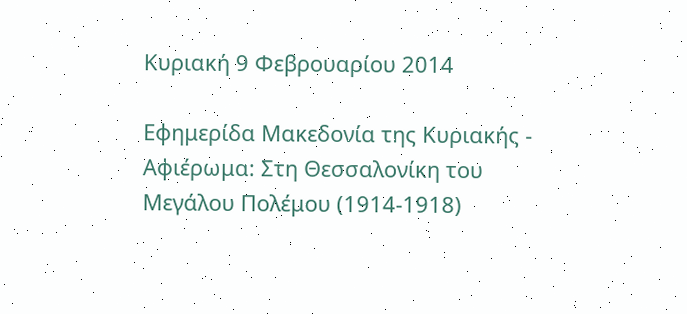Κυριακή 9 Φεβρουαρίου 2014

Εφημερίδα Μακεδονία της Κυριακής - Αφιέρωμα: Στη Θεσσαλονίκη του Μεγάλου Πολέμου (1914-1918)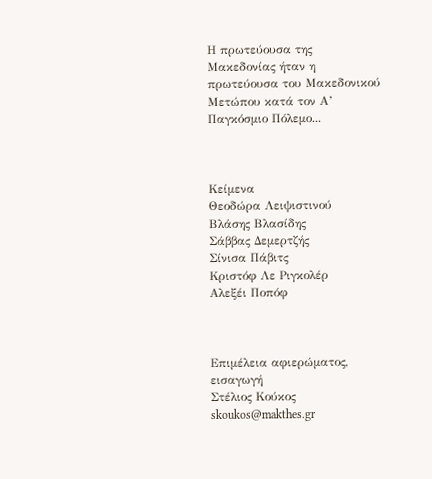Η πρωτεύουσα της Μακεδονίας ήταν η πρωτεύουσα του Μακεδονικού Μετώπου κατά τον Α’ Παγκόσμιο Πόλεμο...



Κείμενα
Θεοδώρα Λειψιστινού
Βλάσης Βλασίδης
Σάββας Δεμερτζής
Σίνισα Πάβιτς
Κριστόφ Λε Ριγκολέρ
Αλεξέι Ποπόφ



Επιμέλεια αφιερώματος, εισαγωγή
Στέλιος Κούκος
skoukos@makthes.gr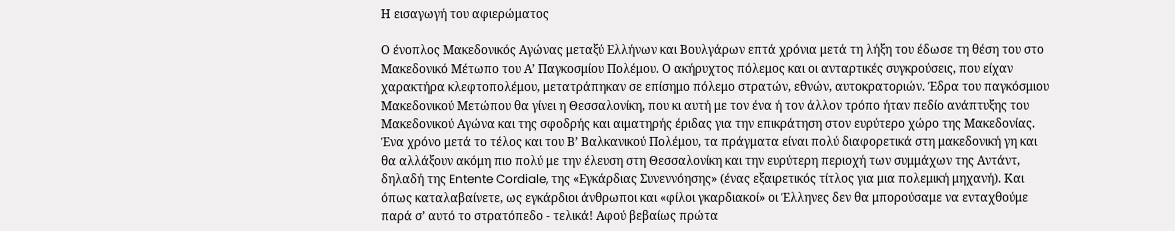Η εισαγωγή του αφιερώματος

Ο ένοπλος Μακεδονικός Αγώνας μεταξύ Ελλήνων και Βουλγάρων επτά χρόνια μετά τη λήξη του έδωσε τη θέση του στο Μακεδονικό Μέτωπο του Α’ Παγκοσμίου Πολέμου. Ο ακήρυχτος πόλεμος και οι ανταρτικές συγκρούσεις, που είχαν χαρακτήρα κλεφτοπολέμου, μετατράπηκαν σε επίσημο πόλεμο στρατών, εθνών, αυτοκρατοριών. Έδρα του παγκόσμιου Μακεδονικού Μετώπου θα γίνει η Θεσσαλονίκη, που κι αυτή με τον ένα ή τον άλλον τρόπο ήταν πεδίο ανάπτυξης του Μακεδονικού Αγώνα και της σφοδρής και αιματηρής έριδας για την επικράτηση στον ευρύτερο χώρο της Μακεδονίας.
Ένα χρόνο μετά το τέλος και του Β’ Βαλκανικού Πολέμου, τα πράγματα είναι πολύ διαφορετικά στη μακεδονική γη και θα αλλάξουν ακόμη πιο πολύ με την έλευση στη Θεσσαλονίκη και την ευρύτερη περιοχή των συμμάχων της Αντάντ, δηλαδή της Entente Cordiale, της «Εγκάρδιας Συνεννόησης» (ένας εξαιρετικός τίτλος για μια πολεμική μηχανή). Και όπως καταλαβαίνετε, ως εγκάρδιοι άνθρωποι και «φίλοι γκαρδιακοί» οι Έλληνες δεν θα μπορούσαμε να ενταχθούμε παρά σ’ αυτό το στρατόπεδο - τελικά! Αφού βεβαίως πρώτα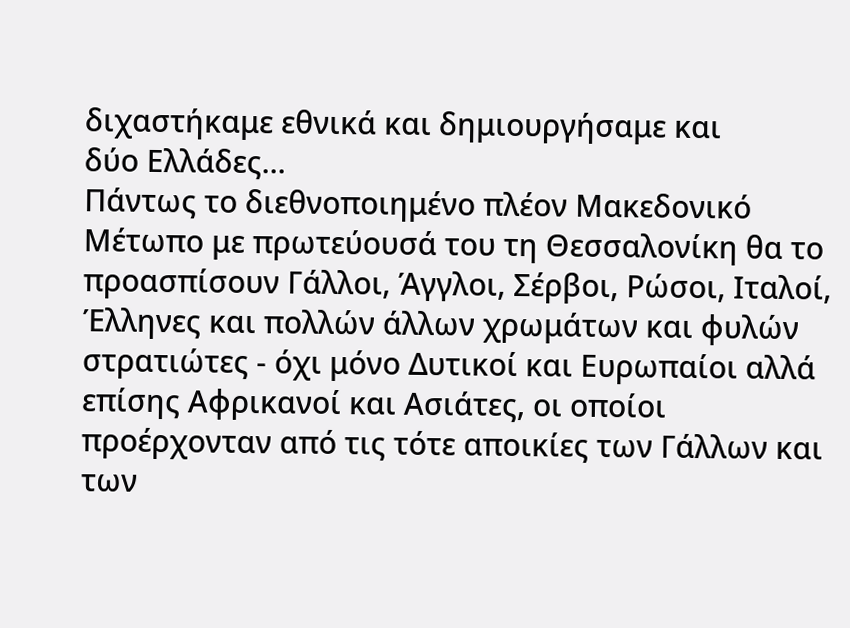διχαστήκαμε εθνικά και δημιουργήσαμε και
δύο Ελλάδες...
Πάντως το διεθνοποιημένο πλέον Μακεδονικό Μέτωπο με πρωτεύουσά του τη Θεσσαλονίκη θα το προασπίσουν Γάλλοι, Άγγλοι, Σέρβοι, Ρώσοι, Ιταλοί, Έλληνες και πολλών άλλων χρωμάτων και φυλών στρατιώτες - όχι μόνο Δυτικοί και Ευρωπαίοι αλλά επίσης Αφρικανοί και Ασιάτες, οι οποίοι προέρχονταν από τις τότε αποικίες των Γάλλων και των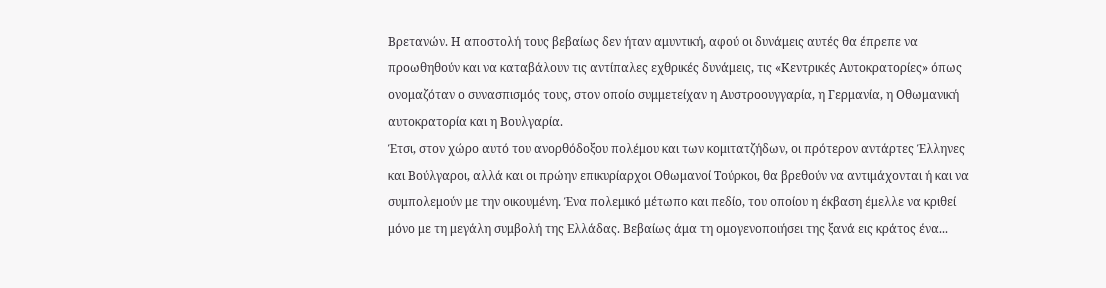Βρετανών. Η αποστολή τους βεβαίως δεν ήταν αμυντική, αφού οι δυνάμεις αυτές θα έπρεπε να προωθηθούν και να καταβάλουν τις αντίπαλες εχθρικές δυνάμεις, τις «Κεντρικές Αυτοκρατορίες» όπως ονομαζόταν ο συνασπισμός τους, στον οποίο συμμετείχαν η Αυστροουγγαρία, η Γερμανία, η Οθωμανική αυτοκρατορία και η Βουλγαρία.
Έτσι, στον χώρο αυτό του ανορθόδοξου πολέμου και των κομιτατζήδων, οι πρότερον αντάρτες Έλληνες και Βούλγαροι, αλλά και οι πρώην επικυρίαρχοι Οθωμανοί Τούρκοι, θα βρεθούν να αντιμάχονται ή και να συμπολεμούν με την οικουμένη. Ένα πολεμικό μέτωπο και πεδίο, του οποίου η έκβαση έμελλε να κριθεί μόνο με τη μεγάλη συμβολή της Ελλάδας. Βεβαίως άμα τη ομογενοποιήσει της ξανά εις κράτος ένα...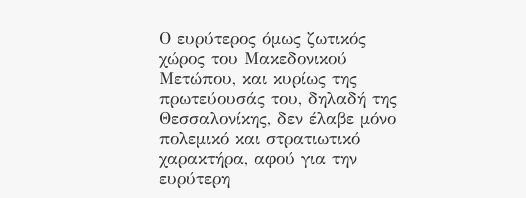Ο ευρύτερος όμως ζωτικός χώρος του Μακεδονικού Μετώπου, και κυρίως της πρωτεύουσάς του, δηλαδή της Θεσσαλονίκης, δεν έλαβε μόνο πολεμικό και στρατιωτικό χαρακτήρα, αφού για την ευρύτερη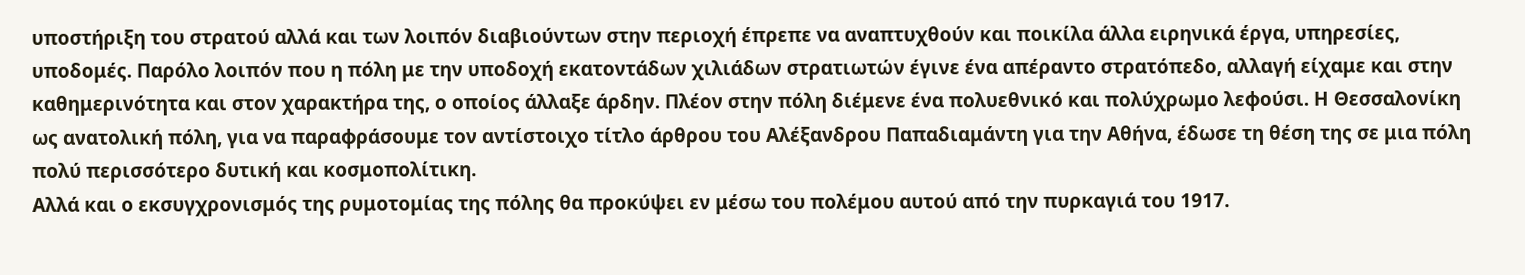υποστήριξη του στρατού αλλά και των λοιπόν διαβιούντων στην περιοχή έπρεπε να αναπτυχθούν και ποικίλα άλλα ειρηνικά έργα, υπηρεσίες, υποδομές. Παρόλο λοιπόν που η πόλη με την υποδοχή εκατοντάδων χιλιάδων στρατιωτών έγινε ένα απέραντο στρατόπεδο, αλλαγή είχαμε και στην καθημερινότητα και στον χαρακτήρα της, ο οποίος άλλαξε άρδην. Πλέον στην πόλη διέμενε ένα πολυεθνικό και πολύχρωμο λεφούσι. Η Θεσσαλονίκη ως ανατολική πόλη, για να παραφράσουμε τον αντίστοιχο τίτλο άρθρου του Αλέξανδρου Παπαδιαμάντη για την Αθήνα, έδωσε τη θέση της σε μια πόλη πολύ περισσότερο δυτική και κοσμοπολίτικη.
Αλλά και ο εκσυγχρονισμός της ρυμοτομίας της πόλης θα προκύψει εν μέσω του πολέμου αυτού από την πυρκαγιά του 1917.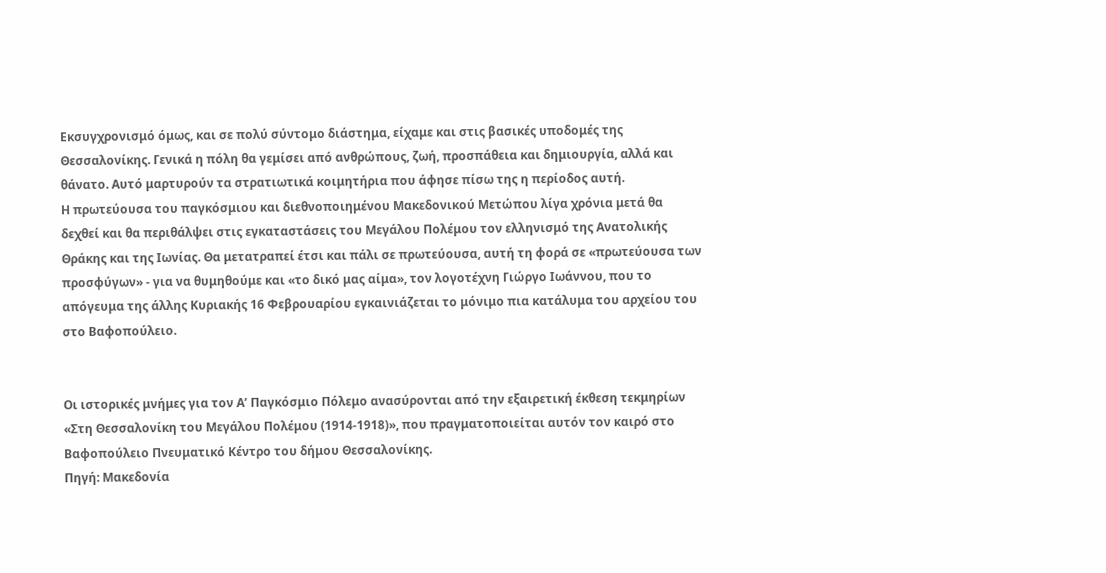Εκσυγχρονισμό όμως, και σε πολύ σύντομο διάστημα, είχαμε και στις βασικές υποδομές της Θεσσαλονίκης. Γενικά η πόλη θα γεμίσει από ανθρώπους, ζωή, προσπάθεια και δημιουργία, αλλά και θάνατο. Αυτό μαρτυρούν τα στρατιωτικά κοιμητήρια που άφησε πίσω της η περίοδος αυτή.
Η πρωτεύουσα του παγκόσμιου και διεθνοποιημένου Μακεδονικού Μετώπου λίγα χρόνια μετά θα δεχθεί και θα περιθάλψει στις εγκαταστάσεις του Μεγάλου Πολέμου τον ελληνισμό της Ανατολικής Θράκης και της Ιωνίας. Θα μετατραπεί έτσι και πάλι σε πρωτεύουσα, αυτή τη φορά σε «πρωτεύουσα των προσφύγων» - για να θυμηθούμε και «το δικό μας αίμα», τον λογοτέχνη Γιώργο Ιωάννου, που το απόγευμα της άλλης Κυριακής 16 Φεβρουαρίου εγκαινιάζεται το μόνιμο πια κατάλυμα του αρχείου του στο Βαφοπούλειο.


Οι ιστορικές μνήμες για τον Α’ Παγκόσμιο Πόλεμο ανασύρονται από την εξαιρετική έκθεση τεκμηρίων «Στη Θεσσαλονίκη του Μεγάλου Πολέμου (1914-1918)», που πραγματοποιείται αυτόν τον καιρό στο Βαφοπούλειο Πνευματικό Κέντρο του δήμου Θεσσαλονίκης.
Πηγή: Μακεδονία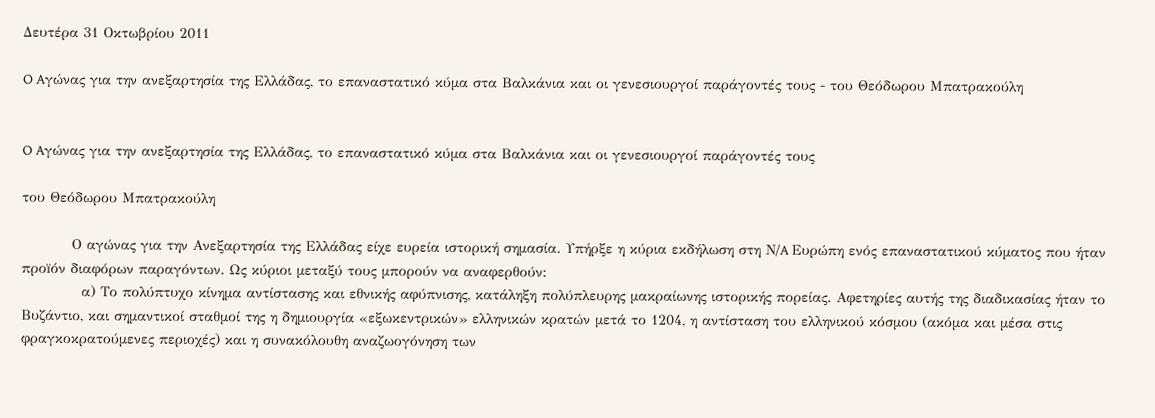Δευτέρα 31 Οκτωβρίου 2011

O Aγώνας για την ανεξαρτησία της Ελλάδας, το επαναστατικό κύμα στα Βαλκάνια και οι γενεσιουργοί παράγοντές τους - του Θεόδωρου Μπατρακούλη


O Aγώνας για την ανεξαρτησία της Ελλάδας, το επαναστατικό κύμα στα Βαλκάνια και οι γενεσιουργοί παράγοντές τους

του Θεόδωρου Μπατρακούλη

          Ο αγώνας για την Ανεξαρτησία της Ελλάδας είχε ευρεία ιστορική σημασία. Υπήρξε η κύρια εκδήλωση στη Ν/A Ευρώπη ενός επαναστατικού κύματος που ήταν προïόν διαφόρων παραγόντων. Ως κύριοι μεταξύ τους μπορούν να αναφερθούν:
            α) Tο πολύπτυχο κίνημα αντίστασης και εθνικής αφύπνισης, κατάληξη πολύπλευρης μακραίωνης ιστορικής πορείας. Αφετηρίες αυτής της διαδικασίας ήταν το Βυζάντιο, και σημαντικοί σταθμοί της η δημιουργία «εξωκεντρικών» ελληνικών κρατών μετά το 1204, η αντίσταση του ελληνικού κόσμου (ακόμα και μέσα στις φραγκοκρατούμενες περιοχές) και η συνακόλουθη αναζωογόνηση των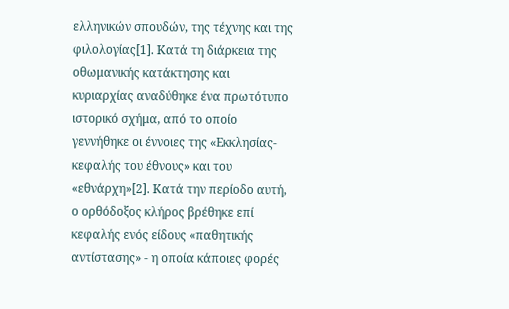ελληνικών σπουδών, της τέχνης και της φιλολογίας[1]. Κατά τη διάρκεια της οθωμανικής κατάκτησης και κυριαρχίας αναδύθηκε ένα πρωτότυπο ιστορικό σχήμα, από το οποίο γεννήθηκε οι έννοιες της «Eκκλησίας-κεφαλής του έθνους» και του «εθνάρχη»[2]. Κατά την περίοδο αυτή, ο ορθόδοξος κλήρος βρέθηκε επί κεφαλής ενός είδους «παθητικής αντίστασης» - η οποία κάποιες φορές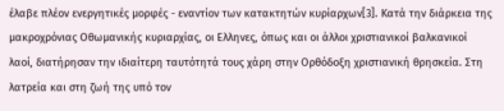έλαβε πλέον ενεργητικές μορφές - εναντίον των κατακτητών κυρίαρχων[3]. Κατά την διάρκεια της μακροχρόνιας Οθωμανικής κυριαρχίας, οι Ελληνες, όπως και οι άλλοι χριστιανικοί βαλκανικοί λαοί, διατήρησαν την ιδιαίτερη ταυτότητά τους χάρη στην Ορθόδοξη χριστιανική θρησκεία. Στη λατρεία και στη ζωή της υπό τον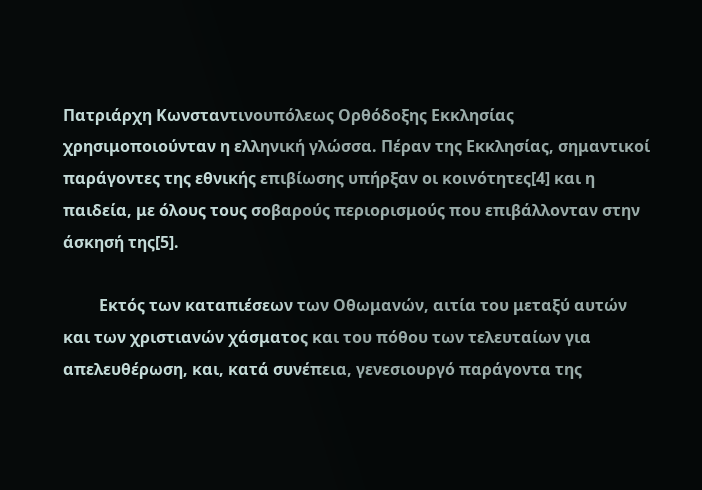Πατριάρχη Κωνσταντινουπόλεως Ορθόδοξης Εκκλησίας χρησιμοποιούνταν η ελληνική γλώσσα. Πέραν της Εκκλησίας, σημαντικοί παράγοντες της εθνικής επιβίωσης υπήρξαν οι κοινότητες[4] και η παιδεία, με όλους τους σοβαρούς περιορισμούς που επιβάλλονταν στην άσκησή της[5].

         Eκτός των καταπιέσεων των Οθωμανών, αιτία του μεταξύ αυτών και των χριστιανών χάσματος και του πόθου των τελευταίων για απελευθέρωση, και, κατά συνέπεια, γενεσιουργό παράγοντα της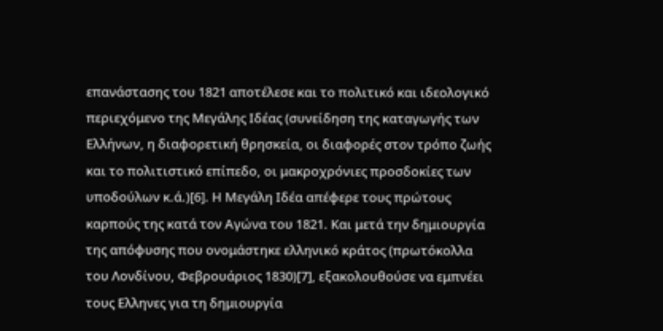επανάστασης του 1821 αποτέλεσε και το πολιτικό και ιδεολογικό περιεχόμενο της Μεγάλης Ιδέας (συνείδηση της καταγωγής των Ελλήνων, η διαφορετική θρησκεία, οι διαφορές στον τρόπο ζωής και το πολιτιστικό επίπεδο, οι μακροχρόνιες προσδοκίες των υποδούλων κ.ά.)[6]. Η Μεγάλη Ιδέα απέφερε τους πρώτους καρπούς της κατά τον Αγώνα του 1821. Και μετά την δημιουργία της απόφυσης που ονομάστηκε ελληνικό κράτος (πρωτόκολλα του Λονδίνου, Φεβρουάριος 1830)[7], εξακολουθούσε να εμπνέει τους Ελληνες για τη δημιουργία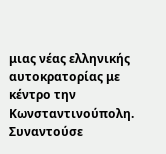μιας νέας ελληνικής αυτοκρατορίας με κέντρο την Κωνσταντινούπολη. Συναντούσε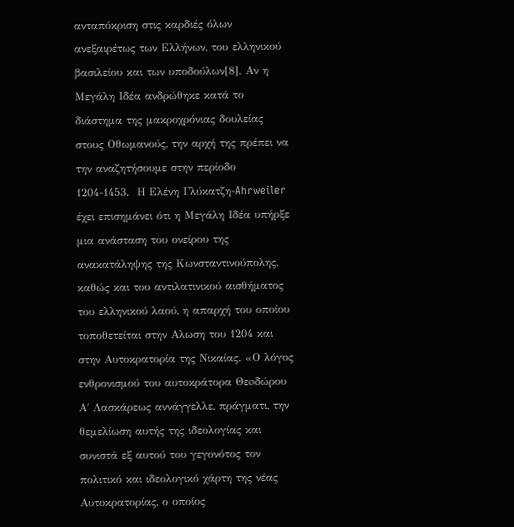ανταπόκριση στις καρδιές όλων ανεξαιρέτως των Ελλήνων, του ελληνικού βασιλείου και των υποδούλων[8]. Αν η Μεγάλη Ιδέα ανδρώθηκε κατά το διάστημα της μακροχρόνιας δουλείας στους Οθωμανούς, την αρχή της πρέπει να την αναζητήσουμε στην περίοδο 1204-1453.  Η Ελένη Γλύκατζη-Ahrweiler έχει επισημάνει ότι η Mεγάλη Ιδέα υπήρξε μια ανάσταση του ονείρου της ανακατάληψης της Κωνσταντινούπολης, καθώς και του αντιλατινικού αισθήματος του ελληνικού λαού, η απαρχή του οποίου τοποθετείται στην Αλωση του 1204 και στην Αυτοκρατορία της Νικαίας. «Ο λόγος ενθρονισμού του αυτοκράτορα Θεoδώρου Α΄ Λασκάρεως αννάγγελλε, πράγματι, την θεμελίωση αυτής της ιδεολογίας και συνιστά εξ αυτού του γεγονότος τον πολιτικό και ιδεολογικό χάρτη της νέας Αυτοκρατορίας, ο οποίος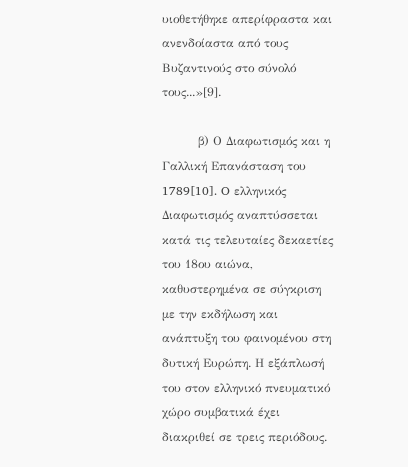υιοθετήθηκε απερίφραστα και ανενδοίαστα από τους Βυζαντινούς στο σύνολό τους...»[9].

         β) Ο Διαφωτισμός και η Γαλλική Επανάσταση του 1789[10]. O ελληνικός Διαφωτισμός αναπτύσσεται κατά τις τελευταίες δεκαετίες του 18ου αιώνα, καθυστερημένα σε σύγκριση με την εκδήλωση και ανάπτυξη του φαινομένου στη δυτική Ευρώπη. Η εξάπλωσή του στον ελληνικό πνευματικό χώρο συμβατικά έχει διακριθεί σε τρεις περιόδους.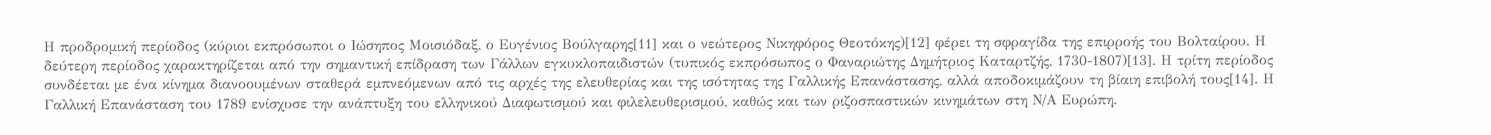Η προδρομική περίοδος (κύριοι εκπρόσωποι ο Ιώσηπος Μοισιόδαξ, ο Ευγένιος Βούλγαρης[11] και ο νεώτερος Νικηφόρος Θεοτόκης)[12] φέρει τη σφραγίδα της επιρροής του Βολταίρου. Η δεύτερη περίοδος χαρακτηρίζεται από την σημαντική επίδραση των Γάλλων εγκυκλοπαιδιστών (τυπικός εκπρόσωπος ο Φαναριώτης Δημήτριος Καταρτζής, 1730-1807)[13]. Η τρίτη περίοδος συνδέεται με ένα κίνημα διανοουμένων σταθερά εμπνεόμενων από τις αρχές της ελευθερίας και της ισότητας της Γαλλικής Επανάστασης, αλλά αποδοκιμάζουν τη βίαιη επιβολή τους[14]. Η Γαλλική Επανάσταση του 1789 ενίσχυσε την ανάπτυξη του ελληνικού Διαφωτισμού και φιλελευθερισμού, καθώς και των ριζοσπαστικών κινημάτων στη Ν/Α Ευρώπη.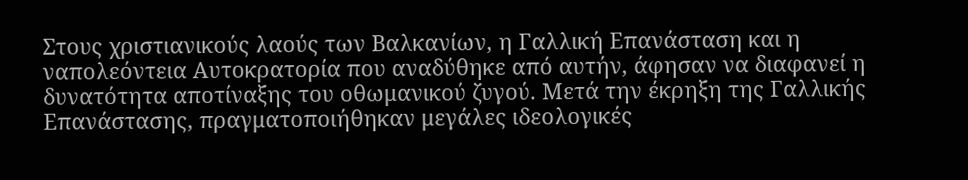Στους χριστιανικούς λαούς των Βαλκανίων, η Γαλλική Επανάσταση και η ναπολεόντεια Αυτοκρατορία που αναδύθηκε από αυτήν, άφησαν να διαφανεί η δυνατότητα αποτίναξης του οθωμανικού ζυγού. Μετά την έκρηξη της Γαλλικής Επανάστασης, πραγματοποιήθηκαν μεγάλες ιδεολογικές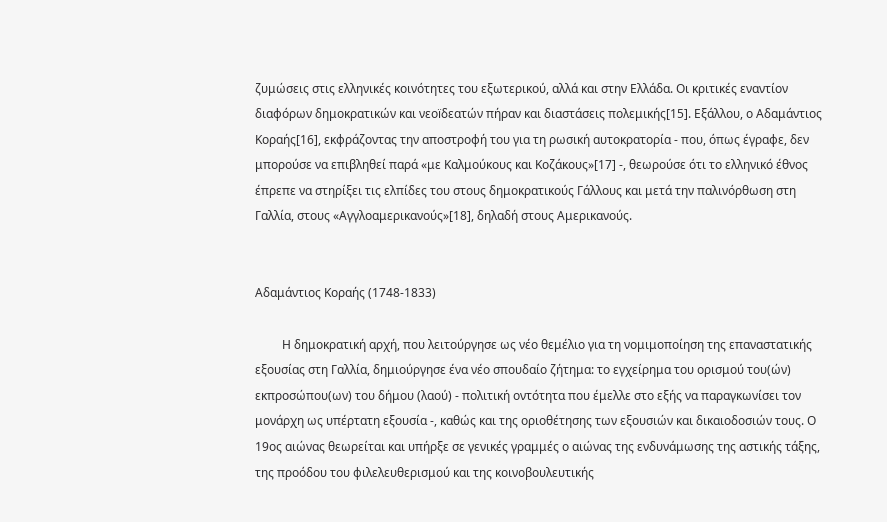ζυμώσεις στις ελληνικές κοινότητες του εξωτερικού, αλλά και στην Ελλάδα. Οι κριτικές εναντίον διαφόρων δημοκρατικών και νεοïδεατών πήραν και διαστάσεις πολεμικής[15]. Εξάλλου, ο Αδαμάντιος Κοραής[16], εκφράζοντας την αποστροφή του για τη ρωσική αυτοκρατορία - που, όπως έγραφε, δεν μπορούσε να επιβληθεί παρά «με Καλμούκους και Κοζάκους»[17] -, θεωρούσε ότι το ελληνικό έθνος έπρεπε να στηρίξει τις ελπίδες του στους δημοκρατικούς Γάλλους και μετά την παλινόρθωση στη Γαλλία, στους «Αγγλοαμερικανούς»[18], δηλαδή στους Αμερικανούς.


Αδαμάντιος Κοραής (1748-1833)

         Η δημοκρατική αρχή, που λειτούργησε ως νέο θεμέλιο για τη νομιμοποίηση της επαναστατικής εξουσίας στη Γαλλία, δημιούργησε ένα νέο σπουδαίο ζήτημα: το εγχείρημα του ορισμού του(ών) εκπροσώπου(ων) του δήμου (λαού) - πολιτική οντότητα που έμελλε στο εξής να παραγκωνίσει τον μονάρχη ως υπέρτατη εξουσία -, καθώς και της οριοθέτησης των εξουσιών και δικαιοδοσιών τους. Ο 19ος αιώνας θεωρείται και υπήρξε σε γενικές γραμμές ο αιώνας της ενδυνάμωσης της αστικής τάξης, της προόδου του φιλελευθερισμού και της κοινοβουλευτικής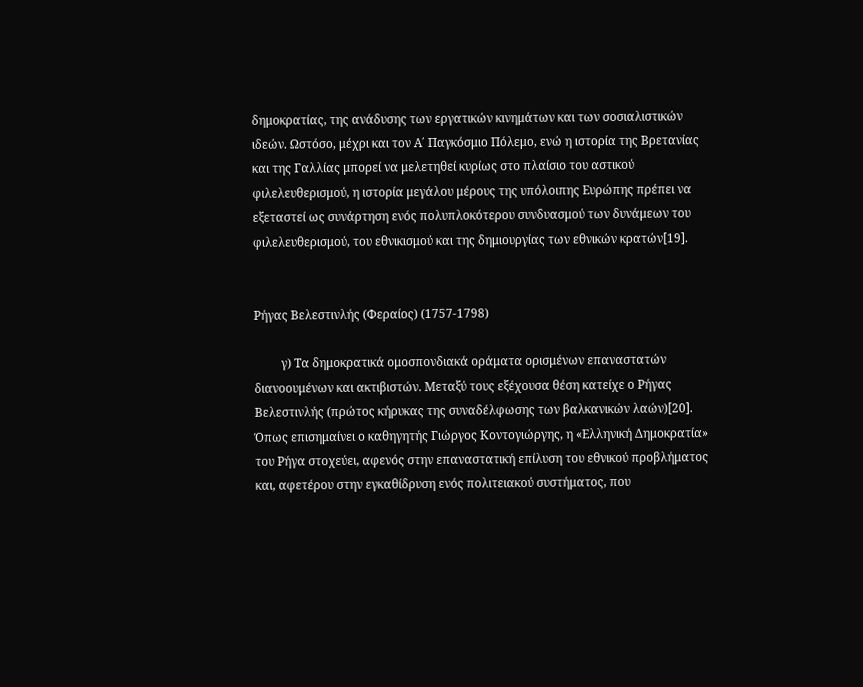δημοκρατίας, της ανάδυσης των εργατικών κινημάτων και των σοσιαλιστικών ιδεών. Ωστόσο, μέχρι και τον Α΄ Παγκόσμιο Πόλεμο, ενώ η ιστορία της Βρετανίας και της Γαλλίας μπορεί να μελετηθεί κυρίως στο πλαίσιο του αστικού φιλελευθερισμού, η ιστορία μεγάλου μέρους της υπόλοιπης Ευρώπης πρέπει να εξεταστεί ως συνάρτηση ενός πολυπλοκότερου συνδυασμού των δυνάμεων του φιλελευθερισμού, του εθνικισμού και της δημιουργίας των εθνικών κρατών[19].


Ρήγας Βελεστινλής (Φεραίος) (1757-1798)

         γ) Τα δημοκρατικά ομοσπονδιακά οράματα ορισμένων επαναστατών διανοουμένων και ακτιβιστών. Μεταξύ τους εξέχουσα θέση κατείχε ο Ρήγας Βελεστινλής (πρώτος κήρυκας της συναδέλφωσης των βαλκανικών λαών)[20]. Όπως επισημαίνει ο καθηγητής Γιώργος Κοντογιώργης, η «Ελληνική Δημοκρατία» του Ρήγα στοχεύει, αφενός στην επαναστατική επίλυση του εθνικού προβλήματος και, αφετέρου στην εγκαθίδρυση ενός πολιτειακού συστήματος, που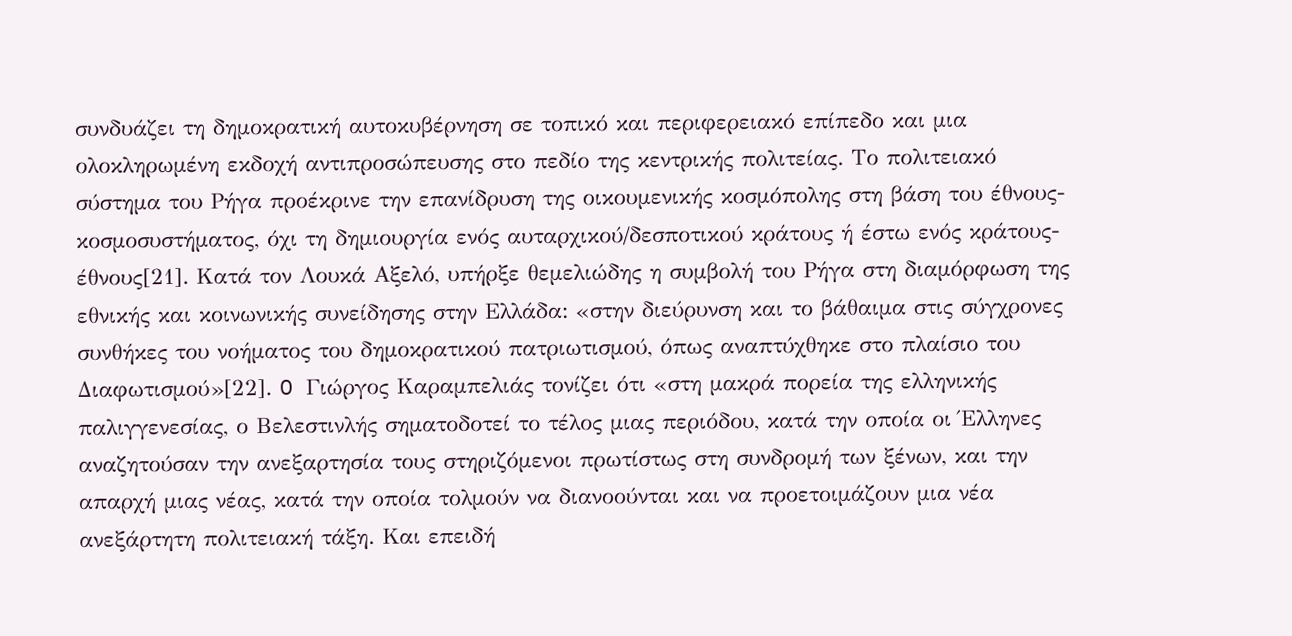συνδυάζει τη δημοκρατική αυτοκυβέρνηση σε τοπικό και περιφερειακό επίπεδο και μια ολοκληρωμένη εκδοχή αντιπροσώπευσης στο πεδίο της κεντρικής πολιτείας. Το πολιτειακό σύστημα του Ρήγα προέκρινε την επανίδρυση της οικουμενικής κοσμόπολης στη βάση του έθνους-κοσμοσυστήματος, όχι τη δημιουργία ενός αυταρχικού/δεσποτικού κράτους ή έστω ενός κράτους-έθνους[21]. Kατά τον Λουκά Αξελό, υπήρξε θεμελιώδης η συμβολή του Ρήγα στη διαμόρφωση της εθνικής και κοινωνικής συνείδησης στην Ελλάδα: «στην διεύρυνση και το βάθαιμα στις σύγχρονες συνθήκες του νοήματος του δημοκρατικού πατριωτισμού, όπως αναπτύχθηκε στο πλαίσιο του Διαφωτισμού»[22]. O Γιώργος Καραμπελιάς τονίζει ότι «στη μακρά πορεία της ελληνικής παλιγγενεσίας, ο Βελεστινλής σηματοδοτεί το τέλος μιας περιόδου, κατά την οποία οι Έλληνες αναζητούσαν την ανεξαρτησία τους στηριζόμενοι πρωτίστως στη συνδρομή των ξένων, και την απαρχή μιας νέας, κατά την οποία τολμούν να διανοούνται και να προετοιμάζουν μια νέα ανεξάρτητη πολιτειακή τάξη. Και επειδή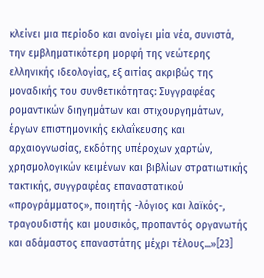κλείνει μια περίοδο και ανοίγει μία νέα, συνιστά, την εμβληματικότερη μορφή της νεώτερης ελληνικής ιδεολογίας, εξ αιτίας ακριβώς της μοναδικής του συνθετικότητας: Συγγραφέας ρομαντικών διηγημάτων και στιχουργημάτων, έργων επιστημονικής εκλαΐκευσης και αρχαιογνωσίας, εκδότης υπέροχων χαρτών, χρησμολογικών κειμένων και βιβλίων στρατιωτικής τακτικής, συγγραφέας επαναστατικού «προγράμματος», ποιητής -λόγιος και λαϊκός-, τραγουδιστής και μουσικός, προπαντός οργανωτής και αδάμαστος επαναστάτης μέχρι τέλους...»[23]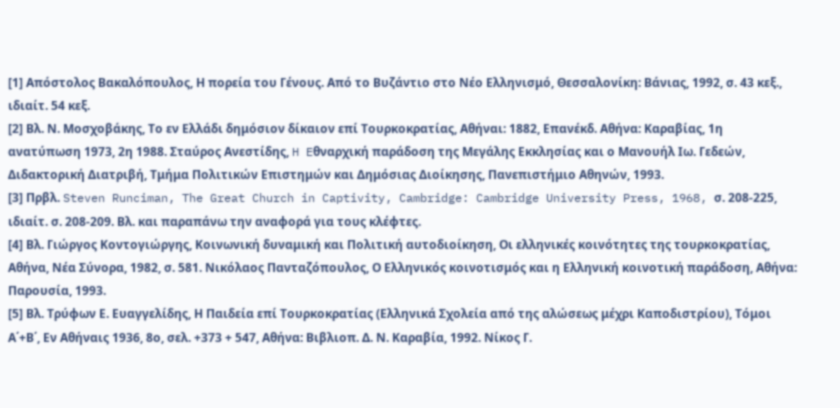[1] Απόστολος Βακαλόπουλος, Η πορεία του Γένους. Από το Βυζάντιο στο Νέο Ελληνισμό, Θεσσαλονίκη: Βάνιας, 1992, σ. 43 κεξ., ιδιαίτ. 54 κεξ.
[2] Βλ. Ν. Μοσχοβάκης, Το εν Ελλάδι δημόσιον δίκαιον επί Τουρκοκρατίας, Αθήναι: 1882, Eπανέκδ. Αθήνα: Καραβίας, 1η ανατύπωση 1973, 2η 1988. Σταύρoς Aνεστίδης, H Eθναρχική παράδοση της Μεγάλης Εκκλησίας και ο Μανουήλ Iω. Γεδεών, Διδακτορική Διατριβή, Τμήμα Πολιτικών Επιστημών και Δημόσιας Διοίκησης, Πανεπιστήμιο Αθηνών, 1993.
[3] Πρβλ. Steven Runciman, The Great Church in Captivity, Cambridge: Cambridge University Press, 1968, σ. 208-225, ιδιαίτ. σ. 208-209. Βλ. και παραπάνω την αναφορά για τους κλέφτες.
[4] Βλ. Γιώργος Κοντογιώργης, Κοινωνική δυναμική και Πολιτική αυτοδιοίκηση, Οι ελληνικές κοινότητες της τουρκοκρατίας, Αθήνα, Νέα Σύνορα, 1982, σ. 581. Nικόλαoς Πανταζόπoυλoς, Ο Ελληνικός κοινοτισμός και η Ελληνική κοινοτική παράδοση, Aθήνα: Παρουσία, 1993.
[5] Βλ. Τρύφων Ε. Ευαγγελίδης, Η Παιδεία επί Τουρκοκρατίας (Ελληνικά Σχολεία από της αλώσεως μέχρι Καποδιστρίου), Τόμοι Α΄+Β΄, Εν Αθήναις 1936, 8ο, σελ. +373 + 547, Aθήνα: Βιβλιοπ. Δ. Ν. Καραβία, 1992. Νίκος Γ.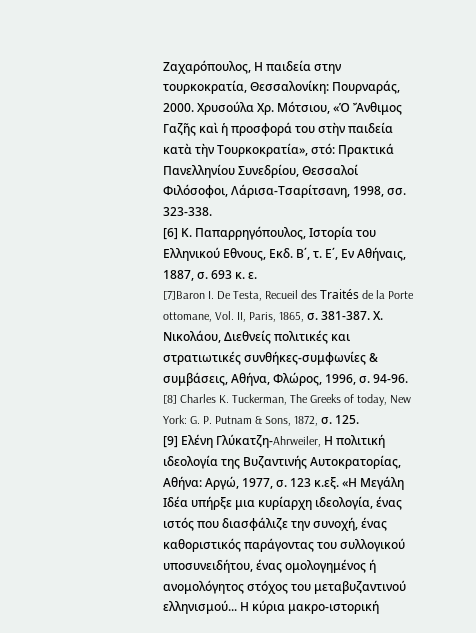Ζαχαρόπουλος, Η παιδεία στην τουρκοκρατία, Θεσσαλονίκη: Πουρναράς, 2000. Χρυσούλα Χρ. Μότσιου, «Ὁ Ἄνθιμος Γαζῆς καὶ ἡ προσφορά του στὴν παιδεία κατὰ τὴν Τουρκοκρατία», στό: Πρακτικά Πανελληνίου Συνεδρίου, Θεσσαλοί Φιλόσοφοι, Λάρισα-Τσαρίτσανη, 1998, σσ. 323-338.
[6] Κ. Παπαρρηγόπουλος, Ιστορία του Ελληνικού Εθνους, Εκδ. Β΄, τ. Ε΄, Εν Αθήναις, 1887, σ. 693 κ. ε.
[7]Baron I. De Testa, Recueil des Traités de la Porte ottomane, Vol. II, Paris, 1865, σ. 381-387. Χ. Νικολάου, Διεθνείς πολιτικές και στρατιωτικές συνθήκες-συμφωνίες & συμβάσεις, Αθήνα, Φλώρος, 1996, σ. 94-96.
[8] Charles K. Tuckerman, The Greeks of today, New York: G. P. Putnam & Sons, 1872, σ. 125.
[9] Ελένη Γλύκατζη-Ahrweiler, Η πολιτική ιδεολογία της Βυζαντινής Αυτοκρατορίας, Aθήνα: Aργώ, 1977, σ. 123 κ.εξ. «Η Mεγάλη Ιδέα υπήρξε μια κυρίαρχη ιδεολογία, ένας ιστός που διασφάλιζε την συνοχή, ένας καθοριστικός παράγοντας του συλλογικού υποσυνειδήτου, ένας ομολογημένος ή ανομολόγητος στόχος του μεταβυζαντινού ελληνισμού... Η κύρια μακρο-ιστορική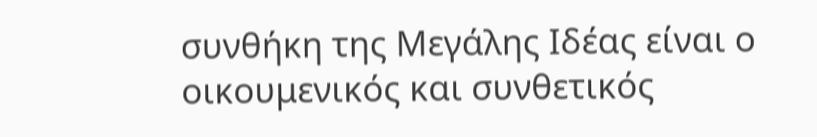συνθήκη της Μεγάλης Ιδέας είναι ο οικουμενικός και συνθετικός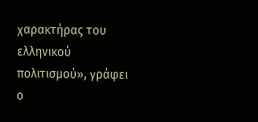χαρακτήρας του ελληνικού πολιτισμού», γράφει ο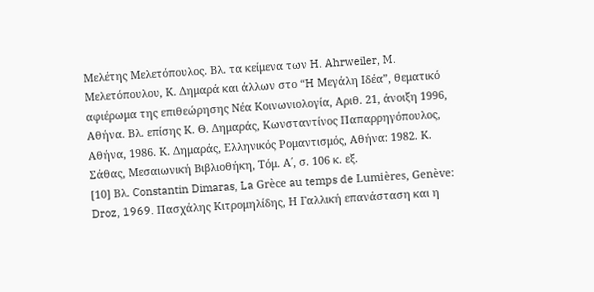Μελέτης Μελετόπουλος. Βλ. τα κείμενα των H. Ahrweiler, M. Μελετόπουλου, Κ. Δημαρά και άλλων στο “H Μεγάλη Ιδέα”, θεματικό αφιέρωμα της επιθεώρησης Nέα Κοινωνιολογία, Αριθ. 21, άνοιξη 1996, Aθήνα. Βλ. επίσης Κ. Θ. Δημαράς, Κωνσταντίνος Παπαρρηγόπουλος, Aθήνα, 1986. Κ. Δημαράς, Ελληνικός Ρομαντισμός, Aθήνα: 1982. Κ. Σάθας, Mεσαιωνική Bιβλιοθήκη, Τόμ. Α΄, σ. 106 κ. εξ.
[10] Βλ. Constantin Dimaras, La Grèce au temps de Lumières, Genève: Droz, 1969. Πασχάλης Kιτρομηλίδης, Η Γαλλική επανάσταση και η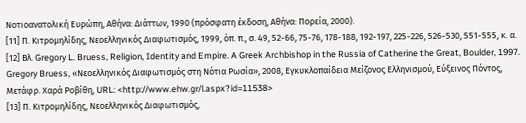Νοτιοανατολική Ευρώπη, Aθήνα: Διάττων, 1990 (πρόσφατη έκδοση, Aθήνα: Πορεία, 2000).
[11] Π. Κιτρομηλίδης, Νεοελληνικός Διαφωτισμός, 1999, όπ. π., σ. 49, 52-66, 75-76, 178-188, 192-197, 225-226, 526-530, 551-555, κ. α.
[12] Βλ. Gregory L. Bruess, Religion, Identity and Empire. A Greek Archbishop in the Russia of Catherine the Great, Boulder, 1997. Gregory Bruess, «Νεοελληνικός Διαφωτισμός στη Νότια Ρωσία», 2008, Εγκυκλοπαίδεια Μείζονος Ελληνισμού, Εύξεινος Πόντος, Mετάφρ. Χαρά Ροβίθη, URL: <http://www.ehw.gr/l.aspx?id=11538>
[13] Π. Κιτρομηλίδης, Νεοελληνικός Διαφωτισμός,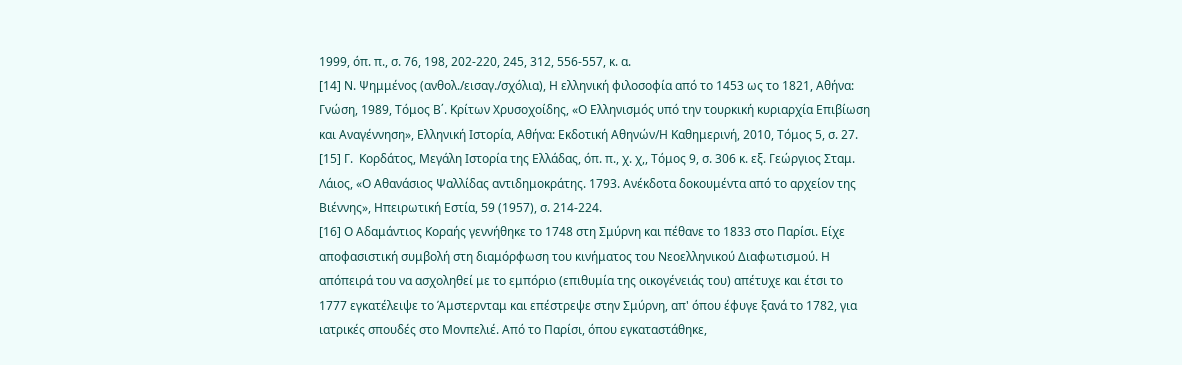1999, όπ. π., σ. 76, 198, 202-220, 245, 312, 556-557, κ. α.
[14] Ν. Ψημμένος (ανθολ./εισαγ./σχόλια), Η ελληνική φιλοσοφία από το 1453 ως το 1821, Αθήνα: Γνώση, 1989, Τόμος Β΄. Κρίτων Χρυσοχοίδης, «Ο Ελληνισμός υπό την τουρκική κυριαρχία Επιβίωση και Αναγέννηση», Ελληνική Ιστορία, Αθήνα: Εκδοτική Αθηνών/Η Καθημερινή, 2010, Τόμος 5, σ. 27.
[15] Γ.  Κορδάτος, Μεγάλη Ιστορία της Ελλάδας, όπ. π., χ. χ,, Τόμος 9, σ. 306 κ. εξ. Γεώργιος Σταμ. Λάιος, «Ο Αθανάσιος Ψαλλίδας αντιδημοκράτης. 1793. Ανέκδοτα δοκουμέντα από το αρχείον της Βιέννης», Ηπειρωτική Εστία, 59 (1957), σ. 214-224.
[16] Ο Αδαμάντιος Κοραής γεννήθηκε το 1748 στη Σμύρνη και πέθανε το 1833 στο Παρίσι. Είχε αποφασιστική συμβολή στη διαμόρφωση του κινήματος του Νεοελληνικού Διαφωτισμού. Η απόπειρά του να ασχοληθεί με το εμπόριο (επιθυμία της οικογένειάς του) απέτυχε και έτσι το 1777 εγκατέλειψε το Άμστερνταμ και επέστρεψε στην Σμύρνη, απ' όπου έφυγε ξανά το 1782, για ιατρικές σπουδές στο Μονπελιέ. Από το Παρίσι, όπου εγκαταστάθηκε,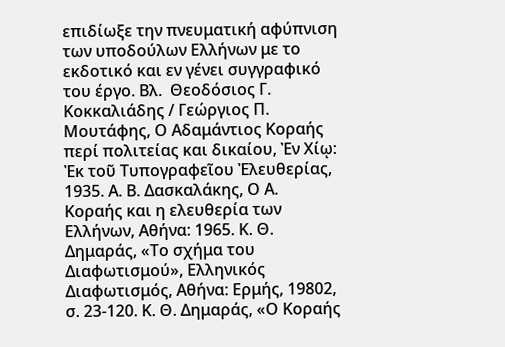επιδίωξε την πνευματική αφύπνιση των υποδούλων Ελλήνων με το εκδοτικό και εν γένει συγγραφικό του έργο. Βλ.  Θεοδόσιος Γ. Κοκκαλιάδης / Γεώργιος Π. Μουτάφης, Ο Αδαμάντιος Κοραής περί πολιτείας και δικαίου, Ἐν Χίῳ: Ἐκ τοῦ Τυπογραφεῖου Ἐλευθερίας, 1935. Α. Β. Δασκαλάκης, Ο Α. Κοραής και η ελευθερία των Ελλήνων, Αθήνα: 1965. Κ. Θ. Δημαράς, «Το σχήμα του Διαφωτισμού», Ελληνικός Διαφωτισμός, Αθήνα: Ερμής, 19802, σ. 23-120. Κ. Θ. Δημαράς, «Ο Κοραής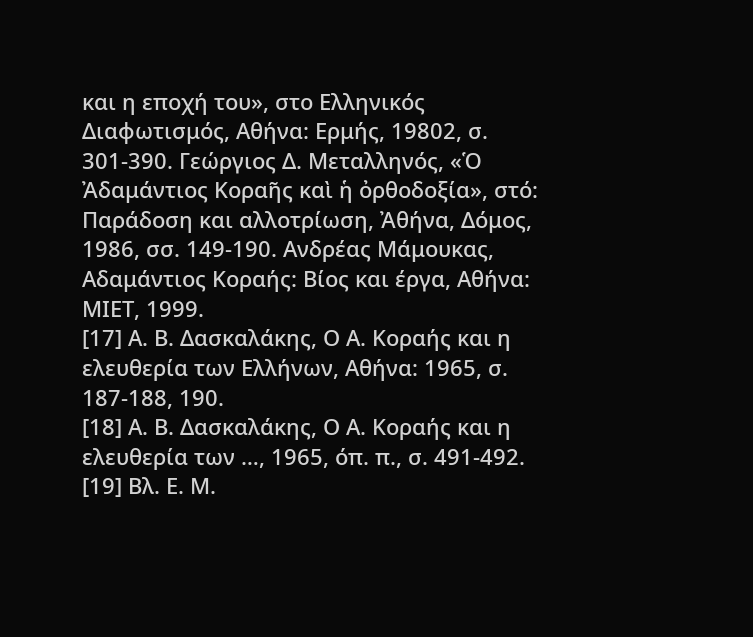και η εποχή του», στο Ελληνικός Διαφωτισμός, Αθήνα: Ερμής, 19802, σ. 301-390. Γεώργιος Δ. Μεταλληνός, «Ὁ Ἀδαμάντιος Κοραῆς καὶ ἡ ὀρθοδοξία», στό: Παράδοση και αλλοτρίωση, Ἀθήνα, Δόμος, 1986, σσ. 149-190. Ανδρέας Μάμουκας, Αδαμάντιος Κοραής: Βίος και έργα, Αθήνα: ΜΙΕΤ, 1999.
[17] Α. Β. Δασκαλάκης, Ο Α. Κοραής και η ελευθερία των Ελλήνων, Αθήνα: 1965, σ. 187-188, 190.
[18] Α. Β. Δασκαλάκης, Ο Α. Κοραής και η ελευθερία των …, 1965, όπ. π., σ. 491-492.
[19] Βλ. Ε. Μ.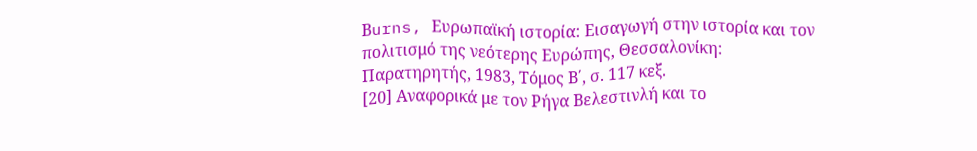Βurns, Ευρωπαϊκή ιστορία: Εισαγωγή στην ιστορία και τον πολιτισμό της νεότερης Ευρώπης, Θεσσαλονίκη: Παρατηρητής, 1983, Τόμος Β΄, σ. 117 κεξ.
[20] Αναφορικά με τον Ρήγα Βελεστινλή και το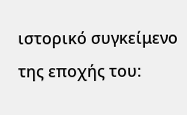ιστορικό συγκείμενo της εποχής του: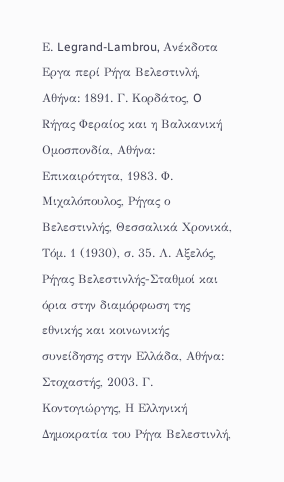Ε. Legrand-Lambrou, Aνέκδοτα Εργα περί Ρήγα Βελεστινλή, Aθήνα: 1891. Γ. Kορδάτος, O Rήγας Φεραίος και η Βαλκανική Ομοσπονδία, Αθήνα: Eπικαιρότητα, 1983. Φ. Mιχαλόπουλος, Ρήγας ο Βελεστινλής, Θεσσαλικά Χρονικά, Τόμ. 1 (1930), σ. 35. Λ. Αξελός, Ρήγας Βελεστινλής-Σταθμοί και όρια στην διαμόρφωση της εθνικής και κοινωνικής συνείδησης στην Ελλάδα, Αθήνα: Στοχαστής, 2003. Γ. Κοντογιώργης, Η Ελληνική Δημοκρατία του Ρήγα Βελεστινλή,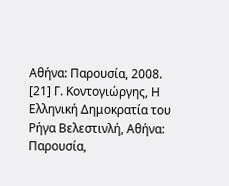Αθήνα: Παρουσία, 2008.
[21] Γ. Κοντογιώργης, Η Ελληνική Δημοκρατία του Ρήγα Βελεστινλή, Αθήνα: Παρουσία,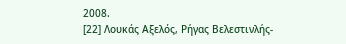2008.
[22] Λουκάς Αξελός, Ρήγας Βελεστινλής-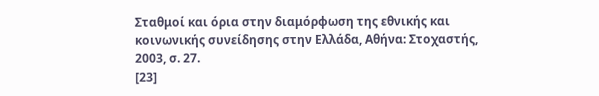Σταθμοί και όρια στην διαμόρφωση της εθνικής και κοινωνικής συνείδησης στην Ελλάδα, Αθήνα: Στοχαστής, 2003, σ. 27.
[23]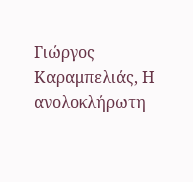Γιώργος Καραμπελιάς, Η ανολοκλήρωτη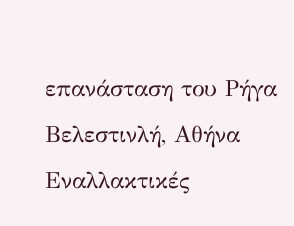επανάσταση του Ρήγα Βελεστινλή, Αθήνα Εναλλακτικές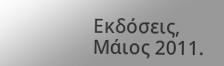Εκδόσεις, Μάιος 2011.